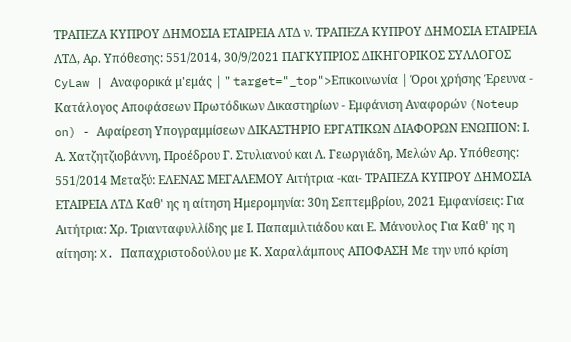ΤΡΑΠΕΖΑ ΚΥΠΡΟΥ ΔΗΜΟΣΙΑ ΕΤΑΙΡΕΙΑ ΛΤΔ ν. ΤΡΑΠΕΖΑ ΚΥΠΡΟΥ ΔΗΜΟΣΙΑ ΕΤΑΙΡΕΙΑ ΛΤΔ, Αρ. Υπόθεσης: 551/2014, 30/9/2021 ΠΑΓΚΥΠΡΙΟΣ ΔΙΚΗΓΟΡΙΚΟΣ ΣΥΛΛΟΓΟΣ CyLaw | Αναφορικά μ'εμάς | " target="_top">Επικοινωνία | Όροι χρήσης Έρευνα - Κατάλογος Αποφάσεων Πρωτόδικων Δικαστηρίων - Εμφάνιση Αναφορών (Noteup on) - Αφαίρεση Υπογραμμίσεων ΔΙΚΑΣΤΗΡΙΟ ΕΡΓΑΤΙΚΩΝ ΔΙΑΦΟΡΩΝ ΕΝΩΠΙΟΝ: Ι. Α. Χατζητζιοβάννη, Προέδρου Γ. Στυλιανού και Λ. Γεωργιάδη, Μελών Αρ. Υπόθεσης: 551/2014 Μεταξύ: ΕΛΕΝΑΣ ΜΕΓΑΛΕΜΟΥ Αιτήτρια -και- ΤΡΑΠΕΖΑ ΚΥΠΡΟΥ ΔΗΜΟΣΙΑ ΕΤΑΙΡΕΙΑ ΛΤΔ Καθ' ης η αίτηση Ημερομηνία: 30η Σεπτεμβρίου, 2021 Εμφανίσεις: Για Αιτήτρια: Χρ. Τριανταφυλλίδης με Ι. Παπαμιλτιάδου και Ε. Μάνουλος Για Καθ' ης η αίτηση: X. Παπαχριστοδούλου με Κ. Χαραλάμπους ΑΠΟΦΑΣΗ Με την υπό κρίση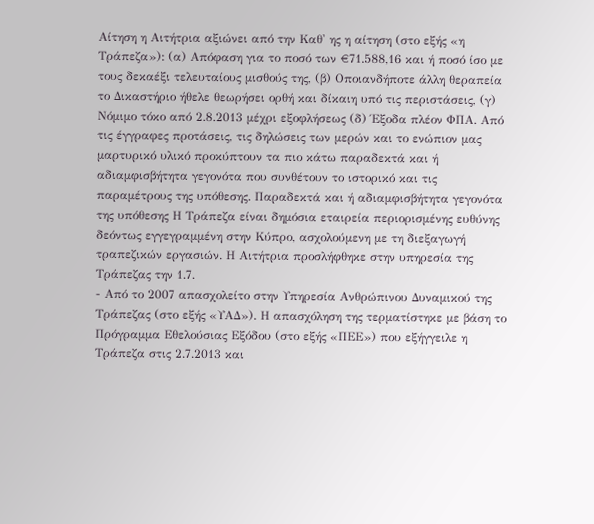Αίτηση η Αιτήτρια αξιώνει από την Καθ' ης η αίτηση (στο εξής «η Τράπεζα»): (α) Απόφαση για το ποσό των €71.588,16 και ή ποσό ίσο με τους δεκαέξι τελευταίους μισθούς της, (β) Οποιανδήποτε άλλη θεραπεία το Δικαστήριο ήθελε θεωρήσει ορθή και δίκαιη υπό τις περιστάσεις, (γ) Νόμιμο τόκο από 2.8.2013 μέχρι εξοφλήσεως (δ) Έξοδα πλέον ΦΠΑ. Από τις έγγραφες προτάσεις, τις δηλώσεις των μερών και το ενώπιον μας μαρτυρικό υλικό προκύπτουν τα πιο κάτω παραδεκτά και ή αδιαμφισβήτητα γεγονότα που συνθέτουν το ιστορικό και τις παραμέτρους της υπόθεσης. Παραδεκτά και ή αδιαμφισβήτητα γεγονότα της υπόθεσης Η Τράπεζα είναι δημόσια εταιρεία περιορισμένης ευθύνης δεόντως εγγεγραμμένη στην Κύπρο, ασχολούμενη με τη διεξαγωγή τραπεζικών εργασιών. Η Αιτήτρια προσλήφθηκε στην υπηρεσία της Τράπεζας την 1.7.
- Από το 2007 απασχολείτο στην Υπηρεσία Ανθρώπινου Δυναμικού της Τράπεζας (στο εξής «ΥΑΔ»). Η απασχόληση της τερματίστηκε με βάση το Πρόγραμμα Εθελούσιας Εξόδου (στο εξής «ΠΕΕ») που εξήγγειλε η Τράπεζα στις 2.7.2013 και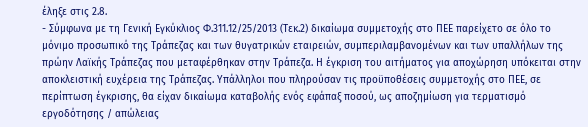έληξε στις 2.8.
- Σύμφωνα με τη Γενική Εγκύκλιος Φ.311.12/25/2013 (Τεκ.2) δικαίωμα συμμετοχής στο ΠΕΕ παρείχετο σε όλο το μόνιμο προσωπικό της Τράπεζας και των θυγατρικών εταιρειών, συμπεριλαμβανομένων και των υπαλλήλων της πρώην Λαϊκής Τράπεζας που μεταφέρθηκαν στην Τράπεζα. Η έγκριση του αιτήματος για αποχώρηση υπόκειται στην αποκλειστική ευχέρεια της Τράπεζας. Υπάλληλοι που πληρούσαν τις προϋποθέσεις συμμετοχής στο ΠΕΕ, σε περίπτωση έγκρισης, θα είχαν δικαίωμα καταβολής ενός εφάπαξ ποσού, ως αποζημίωση για τερματισμό εργοδότησης / απώλειας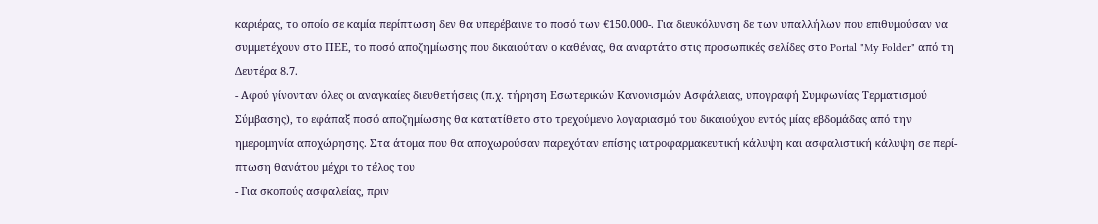καριέρας, το οποίο σε καμία περίπτωση δεν θα υπερέβαινε το ποσό των €150.000-. Για διευκόλυνση δε των υπαλλήλων που επιθυμούσαν να συμμετέχουν στο ΠΕΕ, το ποσό αποζημίωσης που δικαιούταν ο καθένας, θα αναρτάτο στις προσωπικές σελίδες στο Portal "My Folder" από τη Δευτέρα 8.7.
- Αφού γίνονταν όλες οι αναγκαίες διευθετήσεις (π.χ. τήρηση Εσωτερικών Κανονισμών Ασφάλειας, υπογραφή Συμφωνίας Τερματισμού Σύμβασης), το εφάπαξ ποσό αποζημίωσης θα κατατίθετο στο τρεχούμενο λογαριασμό του δικαιούχου εντός μίας εβδομάδας από την ημερομηνία αποχώρησης. Στα άτομα που θα αποχωρούσαν παρεχόταν επίσης ιατροφαρμακευτική κάλυψη και ασφαλιστική κάλυψη σε περί-πτωση θανάτου μέχρι το τέλος του
- Για σκοπούς ασφαλείας, πριν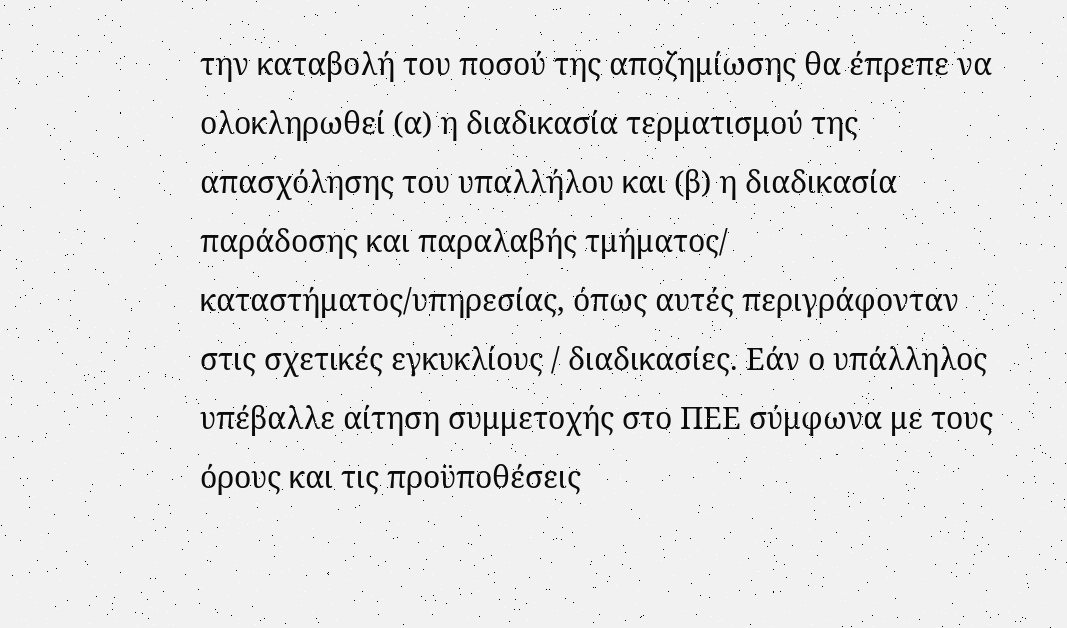την καταβολή του ποσού της αποζημίωσης θα έπρεπε να ολοκληρωθεί (α) η διαδικασία τερματισμού της απασχόλησης του υπαλλήλου και (β) η διαδικασία παράδοσης και παραλαβής τμήματος/ καταστήματος/υπηρεσίας, όπως αυτές περιγράφονταν στις σχετικές εγκυκλίους / διαδικασίες. Εάν ο υπάλληλος υπέβαλλε αίτηση συμμετοχής στο ΠΕΕ σύμφωνα με τους όρους και τις προϋποθέσεις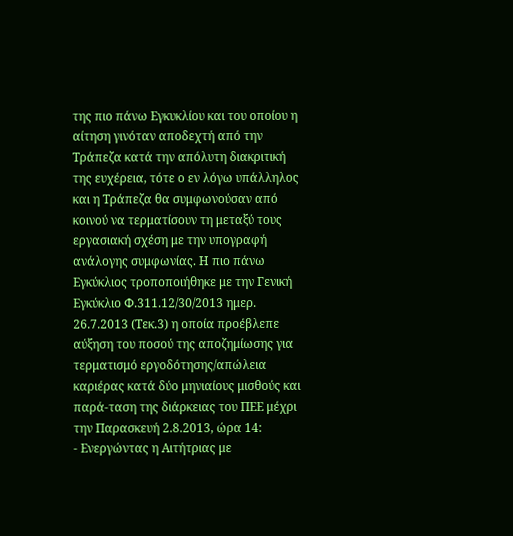της πιο πάνω Εγκυκλίου και του οποίου η αίτηση γινόταν αποδεχτή από την Τράπεζα κατά την απόλυτη διακριτική της ευχέρεια, τότε ο εν λόγω υπάλληλος και η Τράπεζα θα συμφωνούσαν από κοινού να τερματίσουν τη μεταξύ τους εργασιακή σχέση με την υπογραφή ανάλογης συμφωνίας. Η πιο πάνω Εγκύκλιος τροποποιήθηκε με την Γενική Εγκύκλιο Φ.311.12/30/2013 ημερ. 26.7.2013 (Τεκ.3) η οποία προέβλεπε αύξηση του ποσού της αποζημίωσης για τερματισμό εργοδότησης/απώλεια καριέρας κατά δύο μηνιαίους μισθούς και παρά-ταση της διάρκειας του ΠΕΕ μέχρι την Παρασκευή 2.8.2013, ώρα 14:
- Ενεργώντας η Αιτήτριας με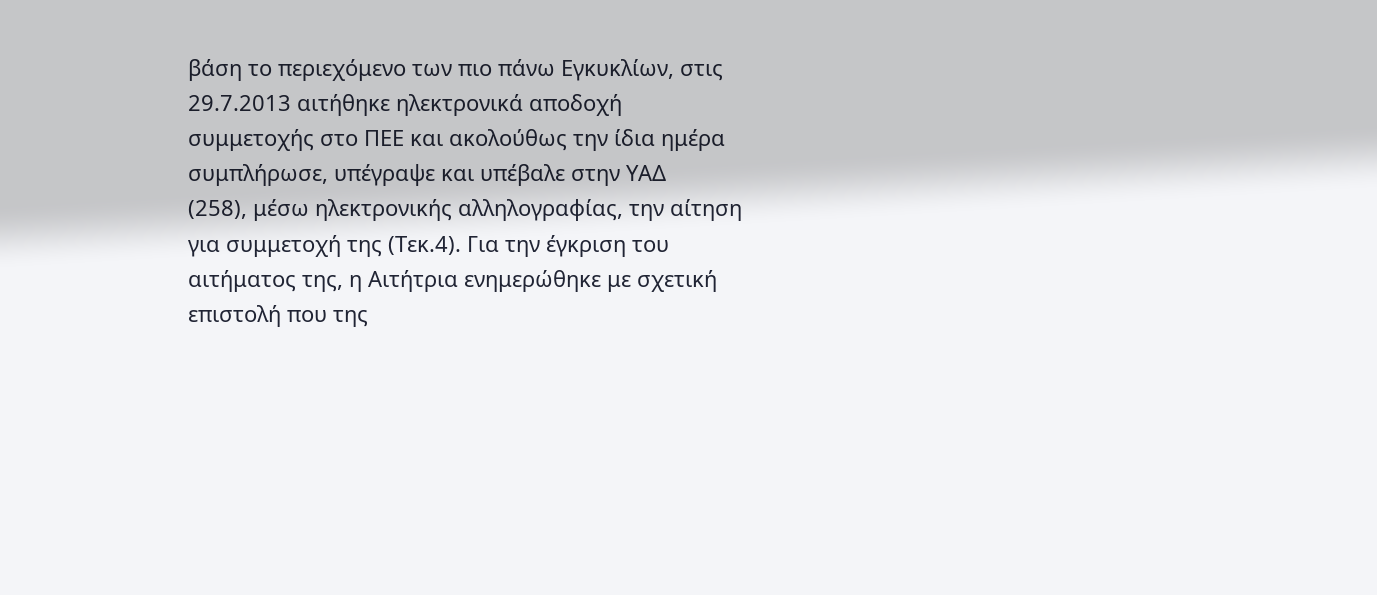βάση το περιεχόμενο των πιο πάνω Εγκυκλίων, στις 29.7.2013 αιτήθηκε ηλεκτρονικά αποδοχή συμμετοχής στο ΠΕΕ και ακολούθως την ίδια ημέρα συμπλήρωσε, υπέγραψε και υπέβαλε στην ΥΑΔ
(258), μέσω ηλεκτρονικής αλληλογραφίας, την αίτηση για συμμετοχή της (Τεκ.4). Για την έγκριση του αιτήματος της, η Αιτήτρια ενημερώθηκε με σχετική επιστολή που της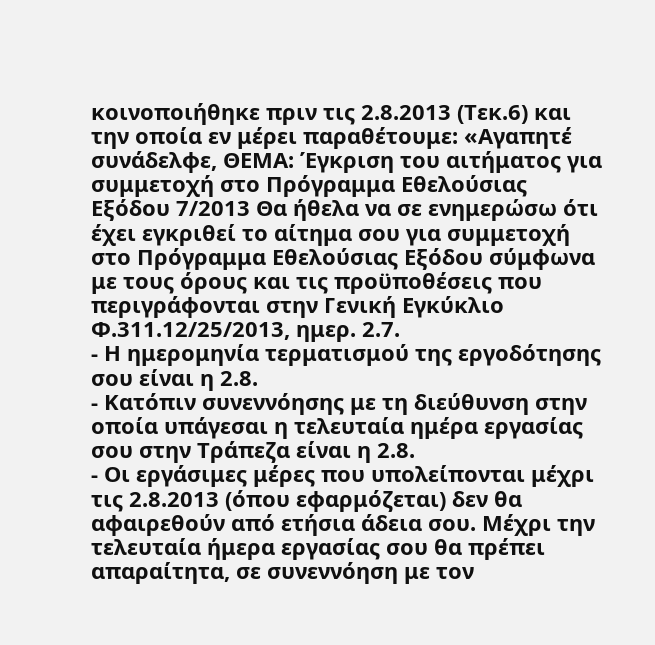κοινοποιήθηκε πριν τις 2.8.2013 (Τεκ.6) και την οποία εν μέρει παραθέτουμε: «Αγαπητέ συνάδελφε, ΘΕΜΑ: Έγκριση του αιτήματος για συμμετοχή στο Πρόγραμμα Εθελούσιας Εξόδου 7/2013 Θα ήθελα να σε ενημερώσω ότι έχει εγκριθεί το αίτημα σου για συμμετοχή στο Πρόγραμμα Εθελούσιας Εξόδου σύμφωνα με τους όρους και τις προϋποθέσεις που περιγράφονται στην Γενική Εγκύκλιο Φ.311.12/25/2013, ημερ. 2.7.
- Η ημερομηνία τερματισμού της εργοδότησης σου είναι η 2.8.
- Κατόπιν συνεννόησης με τη διεύθυνση στην οποία υπάγεσαι η τελευταία ημέρα εργασίας σου στην Τράπεζα είναι η 2.8.
- Οι εργάσιμες μέρες που υπολείπονται μέχρι τις 2.8.2013 (όπου εφαρμόζεται) δεν θα αφαιρεθούν από ετήσια άδεια σου. Μέχρι την τελευταία ήμερα εργασίας σου θα πρέπει απαραίτητα, σε συνεννόηση με τον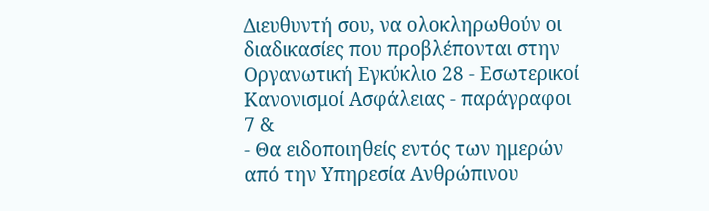Διευθυντή σου, να ολοκληρωθούν οι διαδικασίες που προβλέπονται στην Οργανωτική Εγκύκλιο 28 - Εσωτερικοί Κανονισμοί Ασφάλειας - παράγραφοι 7 &
- Θα ειδοποιηθείς εντός των ημερών από την Υπηρεσία Ανθρώπινου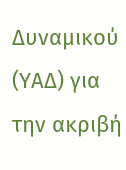Δυναμικού (ΥΑΔ) για την ακριβή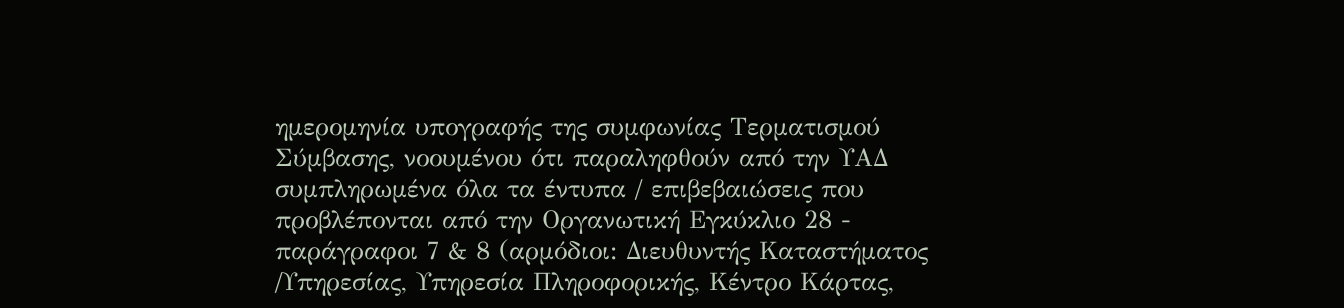ημερομηνία υπογραφής της συμφωνίας Τερματισμού Σύμβασης, νοουμένου ότι παραληφθούν από την ΥΑΔ συμπληρωμένα όλα τα έντυπα / επιβεβαιώσεις που προβλέπονται από την Οργανωτική Εγκύκλιο 28 - παράγραφοι 7 & 8 (αρμόδιοι: Διευθυντής Καταστήματος /Υπηρεσίας, Υπηρεσία Πληροφορικής, Κέντρο Κάρτας,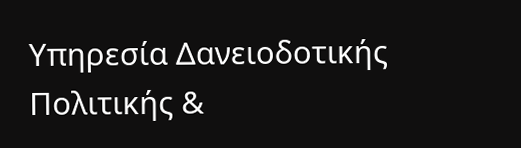Υπηρεσία Δανειοδοτικής Πολιτικής &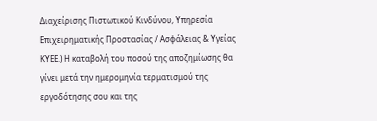Διαχείρισης Πιστωτικού Κινδύνου, Υπηρεσία Επιχειρηματικής Προστασίας / Ασφάλειας & Υγείας ΚΥΕΕ.) Η καταβολή του ποσού της αποζημίωσης θα γίνει μετά την ημερομηνία τερματισμού της εργοδότησης σου και της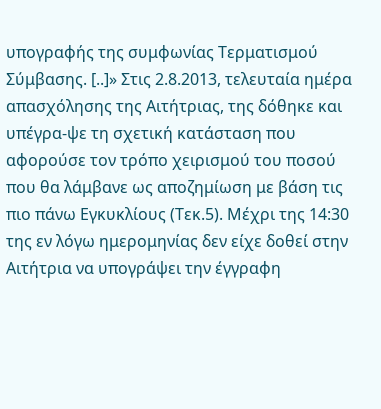υπογραφής της συμφωνίας Τερματισμού Σύμβασης. [..]» Στις 2.8.2013, τελευταία ημέρα απασχόλησης της Αιτήτριας, της δόθηκε και υπέγρα-ψε τη σχετική κατάσταση που αφορούσε τον τρόπο χειρισμού του ποσού που θα λάμβανε ως αποζημίωση με βάση τις πιο πάνω Εγκυκλίους (Τεκ.5). Μέχρι της 14:30 της εν λόγω ημερομηνίας δεν είχε δοθεί στην Αιτήτρια να υπογράψει την έγγραφη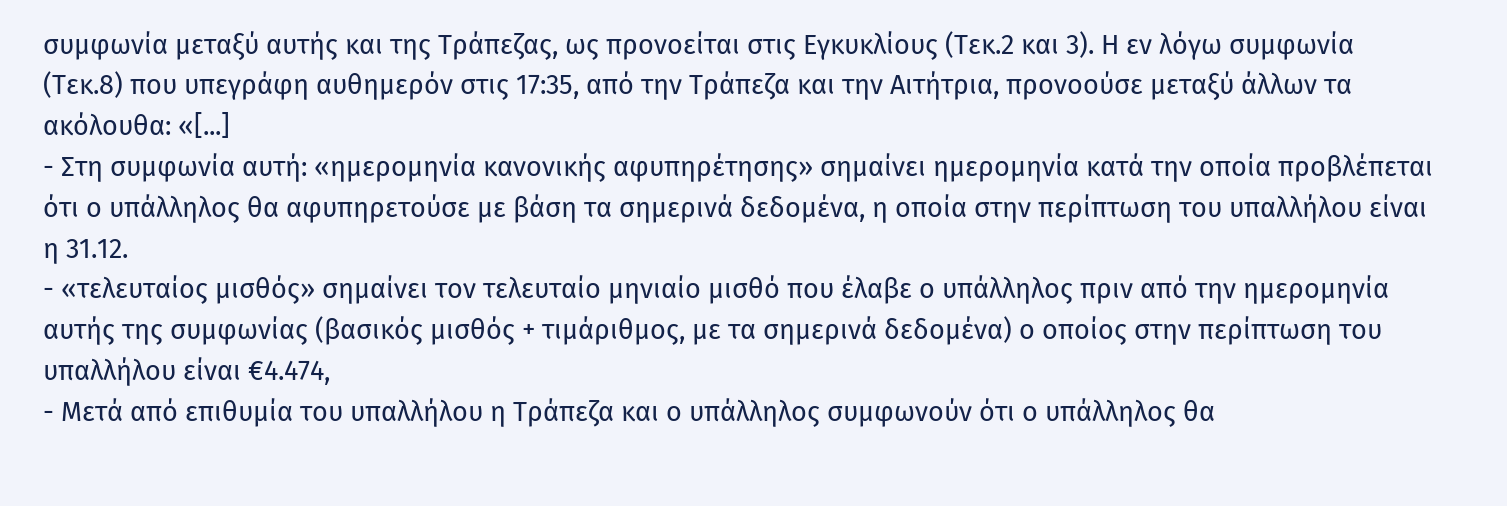συμφωνία μεταξύ αυτής και της Τράπεζας, ως προνοείται στις Εγκυκλίους (Τεκ.2 και 3). Η εν λόγω συμφωνία (Τεκ.8) που υπεγράφη αυθημερόν στις 17:35, από την Τράπεζα και την Αιτήτρια, προνοούσε μεταξύ άλλων τα ακόλουθα: «[...]
- Στη συμφωνία αυτή: «ημερομηνία κανονικής αφυπηρέτησης» σημαίνει ημερομηνία κατά την οποία προβλέπεται ότι ο υπάλληλος θα αφυπηρετούσε με βάση τα σημερινά δεδομένα, η οποία στην περίπτωση του υπαλλήλου είναι η 31.12.
- «τελευταίος μισθός» σημαίνει τον τελευταίο μηνιαίο μισθό που έλαβε ο υπάλληλος πριν από την ημερομηνία αυτής της συμφωνίας (βασικός μισθός + τιμάριθμος, με τα σημερινά δεδομένα) ο οποίος στην περίπτωση του υπαλλήλου είναι €4.474,
- Μετά από επιθυμία του υπαλλήλου η Τράπεζα και ο υπάλληλος συμφωνούν ότι ο υπάλληλος θα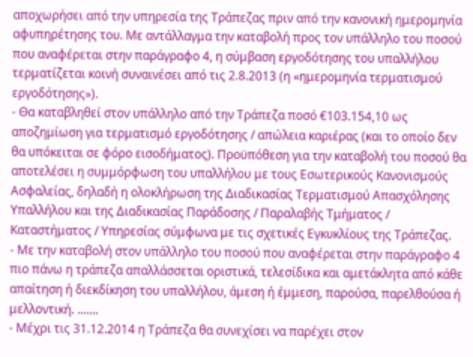αποχωρήσει από την υπηρεσία της Τράπεζας πριν από την κανονική ημερομηνία αφυπηρέτησης του. Με αντάλλαγμα την καταβολή προς τον υπάλληλο του ποσού που αναφέρεται στην παράγραφο 4, η σύμβαση εργοδότησης του υπαλλήλου τερματίζεται κοινή συναινέσει από τις 2.8.2013 (η «ημερομηνία τερματισμού εργοδότησης»).
- Θα καταβληθεί στον υπάλληλο από την Τράπεζα ποσό €103.154,10 ως αποζημίωση για τερματισμό εργοδότησης / απώλεια καριέρας (και το οποίο δεν θα υπόκειται σε φόρο εισοδήματος). Προϋπόθεση για την καταβολή του ποσού θα αποτελέσει η συμμόρφωση του υπαλλήλου με τους Εσωτερικούς Κανονισμούς Ασφαλείας, δηλαδή η ολοκλήρωση της Διαδικασίας Τερματισμού Απασχόλησης Υπαλλήλου και της Διαδικασίας Παράδοσης / Παραλαβής Τμήματος / Καταστήματος / Υπηρεσίας σύμφωνα με τις σχετικές Εγκυκλίους της Τράπεζας.
- Με την καταβολή στον υπάλληλο του ποσού που αναφέρεται στην παράγραφο 4 πιο πάνω η τράπεζα απαλλάσσεται οριστικά, τελεσίδικα και αμετάκλητα από κάθε απαίτηση ή διεκδίκηση του υπαλλήλου, άμεση ή έμμεση, παρούσα, παρελθούσα ή μελλοντική. .......
- Μέχρι τις 31.12.2014 η Τράπεζα θα συνεχίσει να παρέχει στον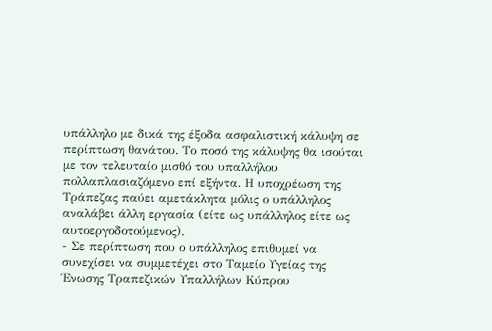υπάλληλο με δικά της έξοδα ασφαλιστική κάλυψη σε περίπτωση θανάτου. Το ποσό της κάλυψης θα ισούται με τον τελευταίο μισθό του υπαλλήλου πολλαπλασιαζόμενο επί εξήντα. Η υποχρέωση της Τράπεζας παύει αμετάκλητα μόλις ο υπάλληλος αναλάβει άλλη εργασία (είτε ως υπάλληλος είτε ως αυτοεργοδοτούμενος).
- Σε περίπτωση που ο υπάλληλος επιθυμεί να συνεχίσει να συμμετέχει στο Ταμείο Υγείας της Ένωσης Τραπεζικών Υπαλλήλων Κύπρου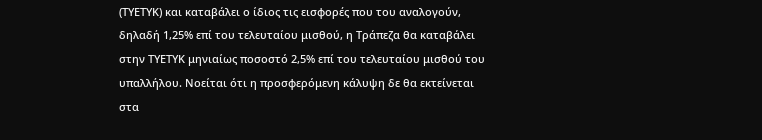(ΤΥΕΤΥΚ) και καταβάλει ο ίδιος τις εισφορές που του αναλογούν, δηλαδή 1,25% επί του τελευταίου μισθού, η Τράπεζα θα καταβάλει στην ΤΥΕΤΥΚ μηνιαίως ποσοστό 2,5% επί του τελευταίου μισθού του υπαλλήλου. Νοείται ότι η προσφερόμενη κάλυψη δε θα εκτείνεται στα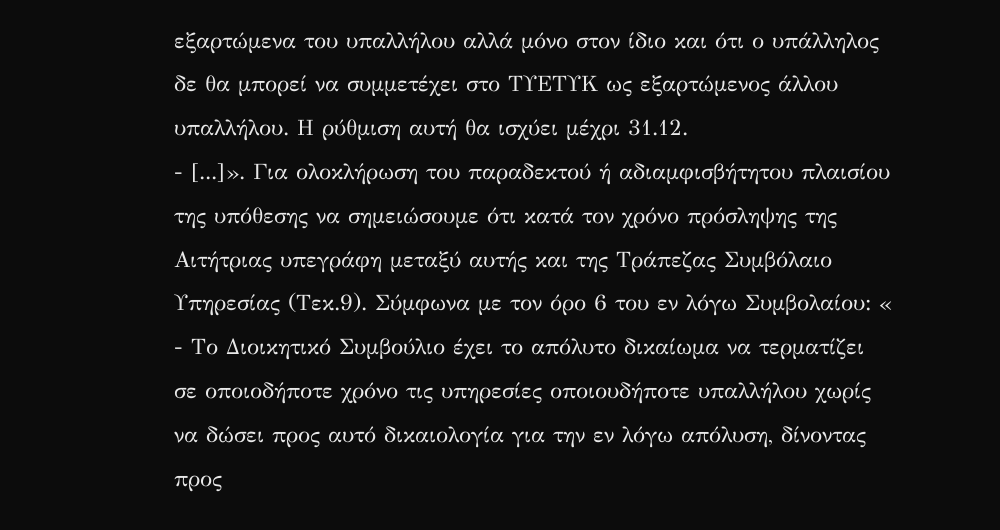εξαρτώμενα του υπαλλήλου αλλά μόνο στον ίδιο και ότι ο υπάλληλος δε θα μπορεί να συμμετέχει στο ΤΥΕΤΥΚ ως εξαρτώμενος άλλου υπαλλήλου. Η ρύθμιση αυτή θα ισχύει μέχρι 31.12.
- [...]». Για ολοκλήρωση του παραδεκτού ή αδιαμφισβήτητου πλαισίου της υπόθεσης να σημειώσουμε ότι κατά τον χρόνο πρόσληψης της Αιτήτριας υπεγράφη μεταξύ αυτής και της Τράπεζας Συμβόλαιο Υπηρεσίας (Τεκ.9). Σύμφωνα με τον όρο 6 του εν λόγω Συμβολαίου: «
- Το Διοικητικό Συμβούλιο έχει το απόλυτο δικαίωμα να τερματίζει σε οποιοδήποτε χρόνο τις υπηρεσίες οποιουδήποτε υπαλλήλου χωρίς να δώσει προς αυτό δικαιολογία για την εν λόγω απόλυση, δίνοντας προς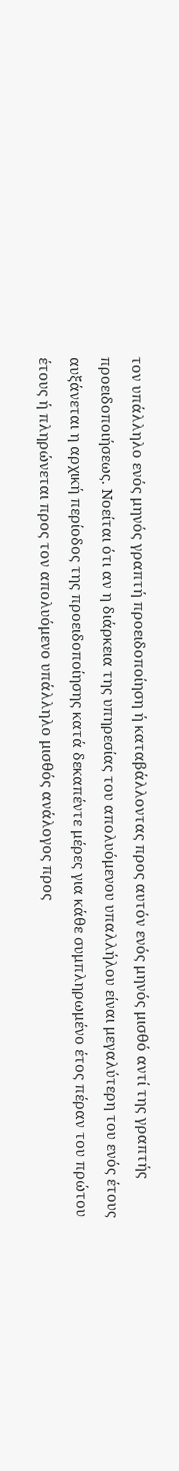τον υπάλληλο ενός μηνός γραπτή προειδοποίηση ή καταβάλλοντας προς αυτόν ενός μηνός μισθό αντί της γραπτής προειδοποιήσεως. Νοείται ότι αν η διάρκεια της υπηρεσίας του απολυόμενου υπαλλήλου είναι μεγαλύτερη του ενός έτους αυξάνεται η αρχική περίοδος της προειδοποίησης κατά δεκαπέντε μέρες για κάθε συμπληρωμένο έτος πέραν του πρώτου έτους ή πληρώνεται προς τον απολυόμενο υπάλληλο μισθός ανάλογος προς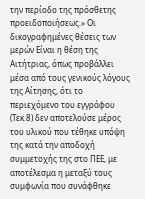την περίοδο της πρόσθετης προειδοποιήσεως.» Οι δικογραφημένες θέσεις των μερών Είναι η θέση της Αιτήτριας, όπως προβάλλει μέσα από τους γενικούς λόγους της Αίτησης, ότι το περιεχόμενο του εγγράφου (Τεκ.8) δεν αποτελούσε μέρος του υλικού που τέθηκε υπόψη της κατά την αποδοχή συμμετοχής της στο ΠΕΕ, με αποτέλεσμα η μεταξύ τους συμφωνία που συνάφθηκε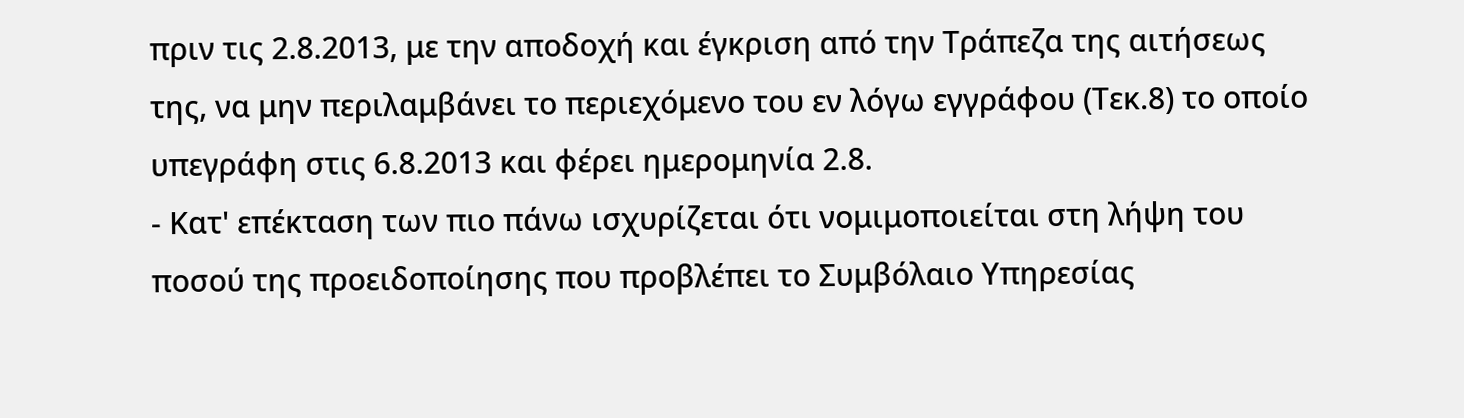πριν τις 2.8.2013, με την αποδοχή και έγκριση από την Τράπεζα της αιτήσεως της, να μην περιλαμβάνει το περιεχόμενο του εν λόγω εγγράφου (Τεκ.8) το οποίο υπεγράφη στις 6.8.2013 και φέρει ημερομηνία 2.8.
- Κατ' επέκταση των πιο πάνω ισχυρίζεται ότι νομιμοποιείται στη λήψη του ποσού της προειδοποίησης που προβλέπει το Συμβόλαιο Υπηρεσίας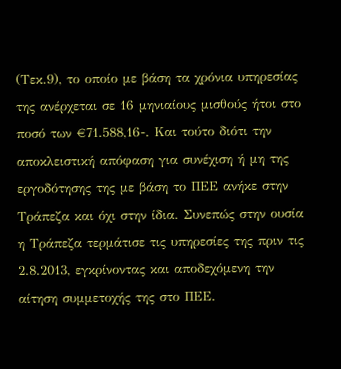(Τεκ.9), το οποίο με βάση τα χρόνια υπηρεσίας της ανέρχεται σε 16 μηνιαίους μισθούς ήτοι στο ποσό των €71.588,16-. Και τούτο διότι την αποκλειστική απόφαση για συνέχιση ή μη της εργοδότησης της με βάση το ΠΕΕ ανήκε στην Τράπεζα και όχι στην ίδια. Συνεπώς στην ουσία η Τράπεζα τερμάτισε τις υπηρεσίες της πριν τις 2.8.2013, εγκρίνοντας και αποδεχόμενη την αίτηση συμμετοχής της στο ΠΕΕ.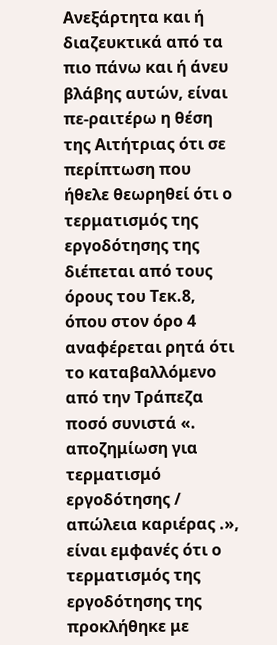Ανεξάρτητα και ή διαζευκτικά από τα πιο πάνω και ή άνευ βλάβης αυτών, είναι πε-ραιτέρω η θέση της Αιτήτριας ότι σε περίπτωση που ήθελε θεωρηθεί ότι ο τερματισμός της εργοδότησης της διέπεται από τους όρους του Τεκ.8, όπου στον όρο 4 αναφέρεται ρητά ότι το καταβαλλόμενο από την Τράπεζα ποσό συνιστά «. αποζημίωση για τερματισμό εργοδότησης / απώλεια καριέρας .», είναι εμφανές ότι ο τερματισμός της εργοδότησης της προκλήθηκε με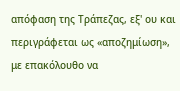απόφαση της Τράπεζας, εξ' ου και περιγράφεται ως «αποζημίωση», με επακόλουθο να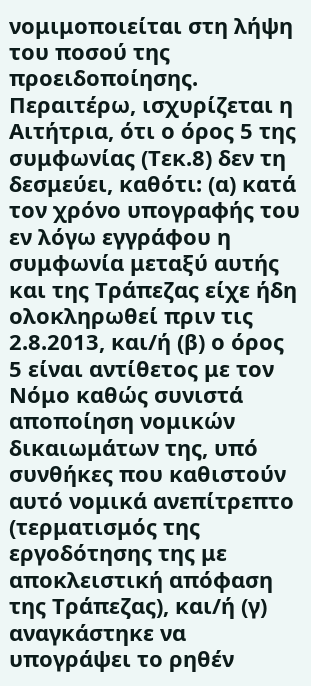νομιμοποιείται στη λήψη του ποσού της προειδοποίησης. Περαιτέρω, ισχυρίζεται η Αιτήτρια, ότι ο όρος 5 της συμφωνίας (Τεκ.8) δεν τη δεσμεύει, καθότι: (α) κατά τον χρόνο υπογραφής του εν λόγω εγγράφου η συμφωνία μεταξύ αυτής και της Τράπεζας είχε ήδη ολοκληρωθεί πριν τις 2.8.2013, και/ή (β) ο όρος 5 είναι αντίθετος με τον Νόμο καθώς συνιστά αποποίηση νομικών δικαιωμάτων της, υπό συνθήκες που καθιστούν αυτό νομικά ανεπίτρεπτο (τερματισμός της εργοδότησης της με αποκλειστική απόφαση της Τράπεζας), και/ή (γ) αναγκάστηκε να υπογράψει το ρηθέν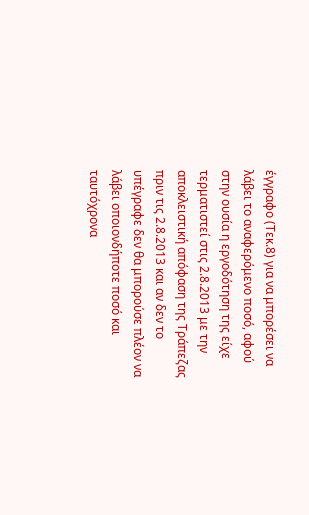έγγραφο (Τεκ.8) για να μπορέσει να λάβει το αναφερόμενο ποσό, αφού στην ουσία η εργοδότηση της είχε τερματιστεί στις 2.8.2013 με την αποκλειστική απόφαση της Τράπεζας πριν τις 2.8.2013 και αν δεν το υπέγραφε δεν θα μπορούσε πλέον να λάβει οποιονδήποτε ποσό και ταυτόχρονα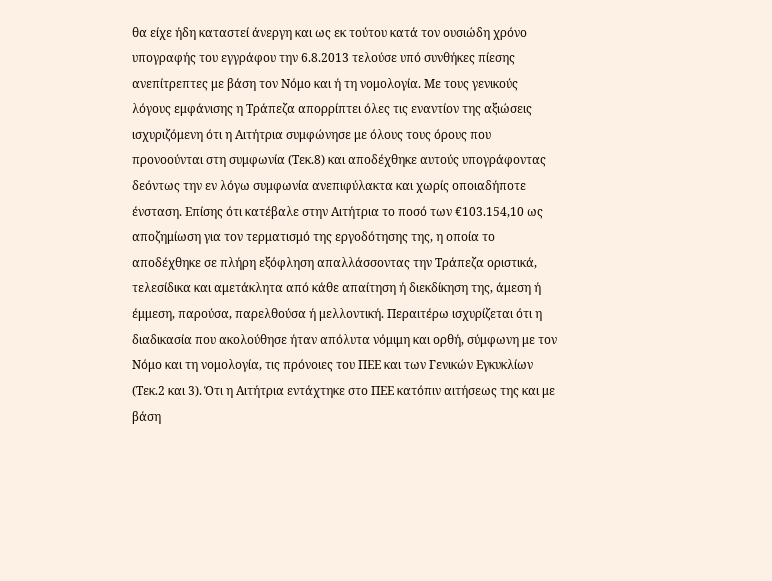θα είχε ήδη καταστεί άνεργη και ως εκ τούτου κατά τον ουσιώδη χρόνο υπογραφής του εγγράφου την 6.8.2013 τελούσε υπό συνθήκες πίεσης ανεπίτρεπτες με βάση τον Νόμο και ή τη νομολογία. Με τους γενικούς λόγους εμφάνισης η Τράπεζα απορρίπτει όλες τις εναντίον της αξιώσεις ισχυριζόμενη ότι η Αιτήτρια συμφώνησε με όλους τους όρους που προνοούνται στη συμφωνία (Τεκ.8) και αποδέχθηκε αυτούς υπογράφοντας δεόντως την εν λόγω συμφωνία ανεπιφύλακτα και χωρίς οποιαδήποτε ένσταση. Επίσης ότι κατέβαλε στην Αιτήτρια το ποσό των €103.154,10 ως αποζημίωση για τον τερματισμό της εργοδότησης της, η οποία το αποδέχθηκε σε πλήρη εξόφληση απαλλάσσοντας την Τράπεζα οριστικά, τελεσίδικα και αμετάκλητα από κάθε απαίτηση ή διεκδίκηση της, άμεση ή έμμεση, παρούσα, παρελθούσα ή μελλοντική. Περαιτέρω ισχυρίζεται ότι η διαδικασία που ακολούθησε ήταν απόλυτα νόμιμη και ορθή, σύμφωνη με τον Νόμο και τη νομολογία, τις πρόνοιες του ΠΕΕ και των Γενικών Εγκυκλίων (Τεκ.2 και 3). Ότι η Αιτήτρια εντάχτηκε στο ΠΕΕ κατόπιν αιτήσεως της και με βάση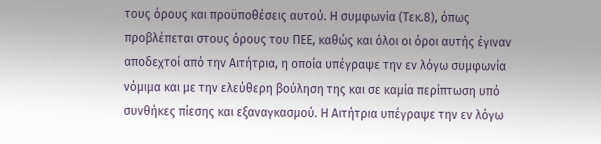τους όρους και προϋποθέσεις αυτού. Η συμφωνία (Τεκ.8), όπως προβλέπεται στους όρους του ΠΕΕ, καθώς και όλοι οι όροι αυτής έγιναν αποδεχτοί από την Αιτήτρια, η οποία υπέγραψε την εν λόγω συμφωνία νόμιμα και με την ελεύθερη βούληση της και σε καμία περίπτωση υπό συνθήκες πίεσης και εξαναγκασμού. Η Αιτήτρια υπέγραψε την εν λόγω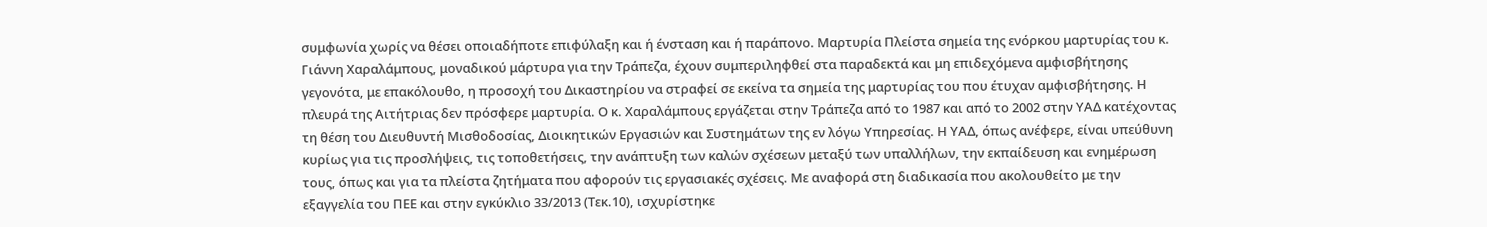συμφωνία χωρίς να θέσει οποιαδήποτε επιφύλαξη και ή ένσταση και ή παράπονο. Μαρτυρία Πλείστα σημεία της ενόρκου μαρτυρίας του κ. Γιάννη Χαραλάμπους, μοναδικού μάρτυρα για την Τράπεζα, έχουν συμπεριληφθεί στα παραδεκτά και μη επιδεχόμενα αμφισβήτησης γεγονότα, με επακόλουθο, η προσοχή του Δικαστηρίου να στραφεί σε εκείνα τα σημεία της μαρτυρίας του που έτυχαν αμφισβήτησης. Η πλευρά της Αιτήτριας δεν πρόσφερε μαρτυρία. Ο κ. Χαραλάμπους εργάζεται στην Τράπεζα από το 1987 και από το 2002 στην ΥΑΔ κατέχοντας τη θέση του Διευθυντή Μισθοδοσίας, Διοικητικών Εργασιών και Συστημάτων της εν λόγω Υπηρεσίας. Η ΥΑΔ, όπως ανέφερε, είναι υπεύθυνη κυρίως για τις προσλήψεις, τις τοποθετήσεις, την ανάπτυξη των καλών σχέσεων μεταξύ των υπαλλήλων, την εκπαίδευση και ενημέρωση τους, όπως και για τα πλείστα ζητήματα που αφορούν τις εργασιακές σχέσεις. Με αναφορά στη διαδικασία που ακολουθείτο με την εξαγγελία του ΠΕΕ και στην εγκύκλιο 33/2013 (Τεκ.10), ισχυρίστηκε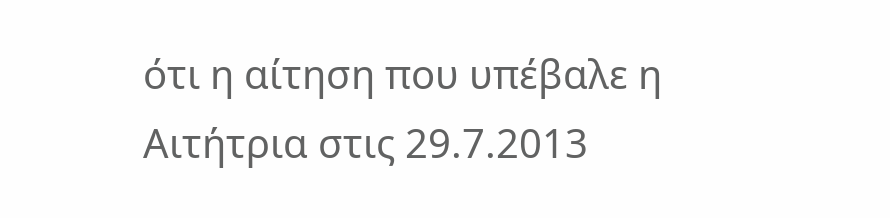ότι η αίτηση που υπέβαλε η Αιτήτρια στις 29.7.2013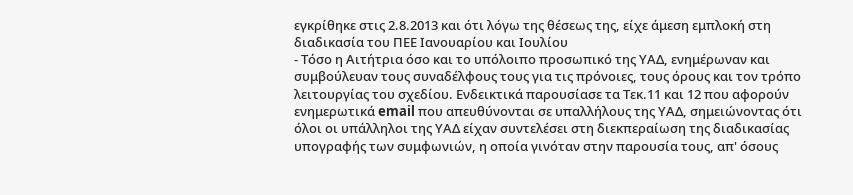εγκρίθηκε στις 2.8.2013 και ότι λόγω της θέσεως της, είχε άμεση εμπλοκή στη διαδικασία του ΠΕΕ Ιανουαρίου και Ιουλίου
- Τόσο η Αιτήτρια όσο και το υπόλοιπο προσωπικό της ΥΑΔ, ενημέρωναν και συμβούλευαν τους συναδέλφους τους για τις πρόνοιες, τους όρους και τον τρόπο λειτουργίας του σχεδίου. Ενδεικτικά παρουσίασε τα Τεκ.11 και 12 που αφορούν ενημερωτικά email που απευθύνονται σε υπαλλήλους της ΥΑΔ, σημειώνοντας ότι όλοι οι υπάλληλοι της ΥΑΔ είχαν συντελέσει στη διεκπεραίωση της διαδικασίας υπογραφής των συμφωνιών, η οποία γινόταν στην παρουσία τους, απ' όσους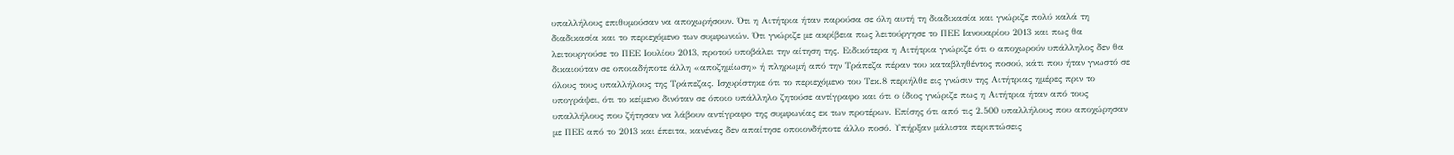υπαλλήλους επιθυμούσαν να αποχωρήσουν. Ότι η Αιτήτρια ήταν παρούσα σε όλη αυτή τη διαδικασία και γνώριζε πολύ καλά τη διαδικασία και το περιεχόμενο των συμφωνιών. Ότι γνώριζε με ακρίβεια πως λειτούργησε το ΠΕΕ Ιανουαρίου 2013 και πως θα λειτουργούσε το ΠΕΕ Ιουλίου 2013, προτού υποβάλει την αίτηση της. Ειδικότερα η Αιτήτρια γνώριζε ότι ο αποχωρούν υπάλληλος δεν θα δικαιούταν σε οποιαδήποτε άλλη «αποζημίωση» ή πληρωμή από την Τράπεζα πέραν του καταβληθέντος ποσού, κάτι που ήταν γνωστό σε όλους τους υπαλλήλους της Τράπεζας. Ισχυρίστηκε ότι το περιεχόμενο του Τεκ.8 περιήλθε εις γνώσιν της Αιτήτριας ημέρες πριν το υπογράψει, ότι το κείμενο δινόταν σε όποιο υπάλληλο ζητούσε αντίγραφο και ότι ο ίδιος γνώριζε πως η Αιτήτρια ήταν από τους υπαλλήλους που ζήτησαν να λάβουν αντίγραφο της συμφωνίας εκ των προτέρων. Επίσης ότι από τις 2.500 υπαλλήλους που αποχώρησαν με ΠΕΕ από το 2013 και έπειτα, κανένας δεν απαίτησε οποιονδήποτε άλλο ποσό. Υπήρξαν μάλιστα περιπτώσεις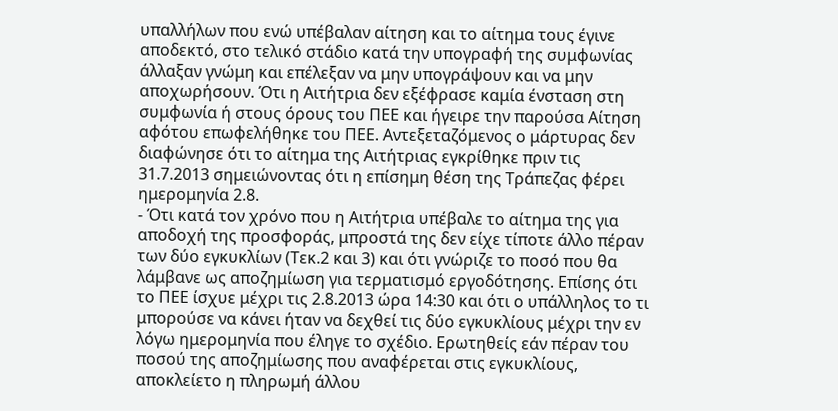υπαλλήλων που ενώ υπέβαλαν αίτηση και το αίτημα τους έγινε αποδεκτό, στο τελικό στάδιο κατά την υπογραφή της συμφωνίας άλλαξαν γνώμη και επέλεξαν να μην υπογράψουν και να μην αποχωρήσουν. Ότι η Αιτήτρια δεν εξέφρασε καμία ένσταση στη συμφωνία ή στους όρους του ΠΕΕ και ήγειρε την παρούσα Αίτηση αφότου επωφελήθηκε του ΠΕΕ. Αντεξεταζόμενος ο μάρτυρας δεν διαφώνησε ότι το αίτημα της Αιτήτριας εγκρίθηκε πριν τις 31.7.2013 σημειώνοντας ότι η επίσημη θέση της Τράπεζας φέρει ημερομηνία 2.8.
- Ότι κατά τον χρόνο που η Αιτήτρια υπέβαλε το αίτημα της για αποδοχή της προσφοράς, μπροστά της δεν είχε τίποτε άλλο πέραν των δύο εγκυκλίων (Τεκ.2 και 3) και ότι γνώριζε το ποσό που θα λάμβανε ως αποζημίωση για τερματισμό εργοδότησης. Επίσης ότι το ΠΕΕ ίσχυε μέχρι τις 2.8.2013 ώρα 14:30 και ότι ο υπάλληλος το τι μπορούσε να κάνει ήταν να δεχθεί τις δύο εγκυκλίους μέχρι την εν λόγω ημερομηνία που έληγε το σχέδιο. Ερωτηθείς εάν πέραν του ποσού της αποζημίωσης που αναφέρεται στις εγκυκλίους, αποκλείετο η πληρωμή άλλου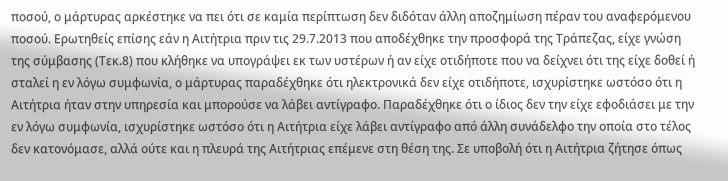ποσού, ο μάρτυρας αρκέστηκε να πει ότι σε καμία περίπτωση δεν διδόταν άλλη αποζημίωση πέραν του αναφερόμενου ποσού. Ερωτηθείς επίσης εάν η Αιτήτρια πριν τις 29.7.2013 που αποδέχθηκε την προσφορά της Τράπεζας, είχε γνώση της σύμβασης (Τεκ.8) που κλήθηκε να υπογράψει εκ των υστέρων ή αν είχε οτιδήποτε που να δείχνει ότι της είχε δοθεί ή σταλεί η εν λόγω συμφωνία, ο μάρτυρας παραδέχθηκε ότι ηλεκτρονικά δεν είχε οτιδήποτε, ισχυρίστηκε ωστόσο ότι η Αιτήτρια ήταν στην υπηρεσία και μπορούσε να λάβει αντίγραφο. Παραδέχθηκε ότι ο ίδιος δεν την είχε εφοδιάσει με την εν λόγω συμφωνία, ισχυρίστηκε ωστόσο ότι η Αιτήτρια είχε λάβει αντίγραφο από άλλη συνάδελφο την οποία στο τέλος δεν κατονόμασε, αλλά ούτε και η πλευρά της Αιτήτριας επέμενε στη θέση της. Σε υποβολή ότι η Αιτήτρια ζήτησε όπως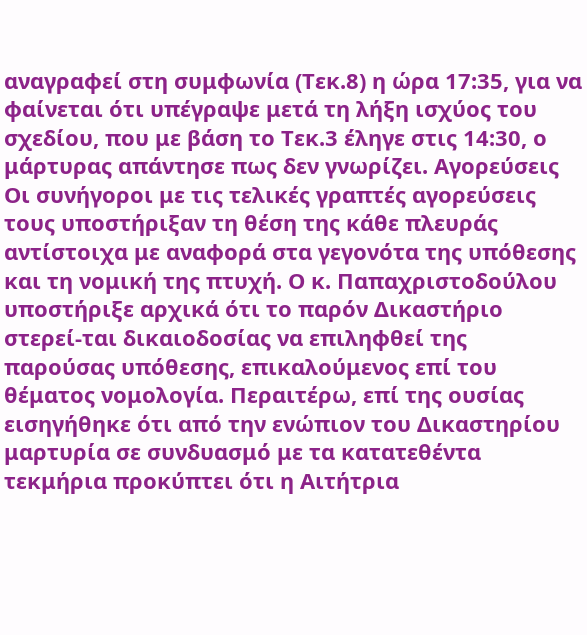αναγραφεί στη συμφωνία (Τεκ.8) η ώρα 17:35, για να φαίνεται ότι υπέγραψε μετά τη λήξη ισχύος του σχεδίου, που με βάση το Τεκ.3 έληγε στις 14:30, ο μάρτυρας απάντησε πως δεν γνωρίζει. Αγορεύσεις Οι συνήγοροι με τις τελικές γραπτές αγορεύσεις τους υποστήριξαν τη θέση της κάθε πλευράς αντίστοιχα με αναφορά στα γεγονότα της υπόθεσης και τη νομική της πτυχή. Ο κ. Παπαχριστοδούλου υποστήριξε αρχικά ότι το παρόν Δικαστήριο στερεί-ται δικαιοδοσίας να επιληφθεί της παρούσας υπόθεσης, επικαλούμενος επί του θέματος νομολογία. Περαιτέρω, επί της ουσίας εισηγήθηκε ότι από την ενώπιον του Δικαστηρίου μαρτυρία σε συνδυασμό με τα κατατεθέντα τεκμήρια προκύπτει ότι η Αιτήτρια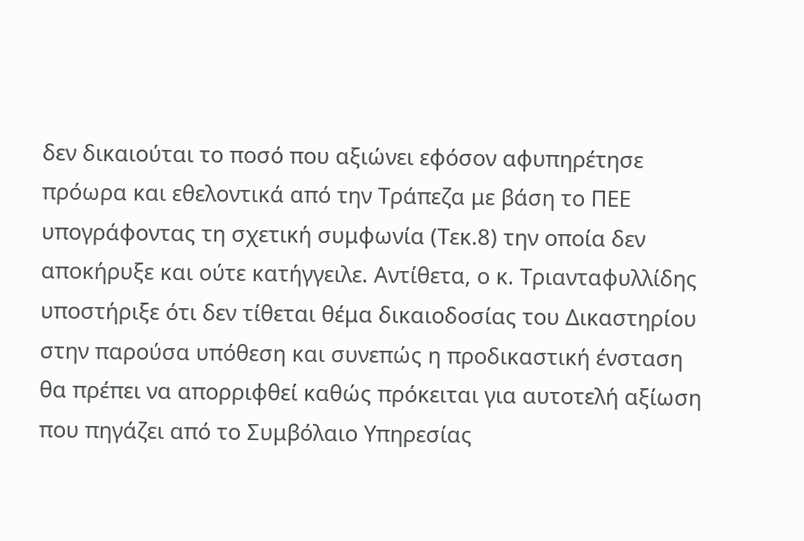δεν δικαιούται το ποσό που αξιώνει εφόσον αφυπηρέτησε πρόωρα και εθελοντικά από την Τράπεζα με βάση το ΠΕΕ υπογράφοντας τη σχετική συμφωνία (Τεκ.8) την οποία δεν αποκήρυξε και ούτε κατήγγειλε. Αντίθετα, ο κ. Τριανταφυλλίδης υποστήριξε ότι δεν τίθεται θέμα δικαιοδοσίας του Δικαστηρίου στην παρούσα υπόθεση και συνεπώς η προδικαστική ένσταση θα πρέπει να απορριφθεί καθώς πρόκειται για αυτοτελή αξίωση που πηγάζει από το Συμβόλαιο Υπηρεσίας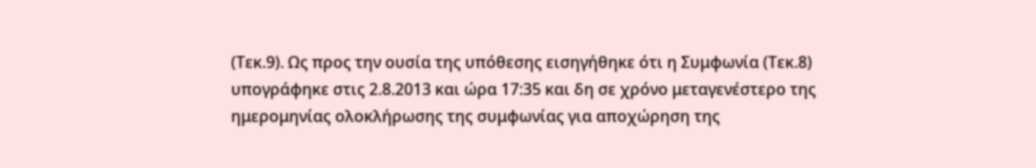(Τεκ.9). Ως προς την ουσία της υπόθεσης εισηγήθηκε ότι η Συμφωνία (Τεκ.8) υπογράφηκε στις 2.8.2013 και ώρα 17:35 και δη σε χρόνο μεταγενέστερο της ημερομηνίας ολοκλήρωσης της συμφωνίας για αποχώρηση της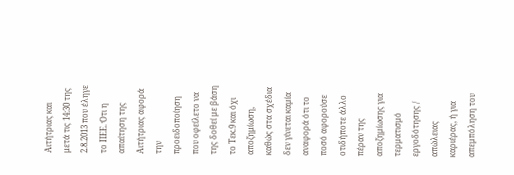Αιτήτριας και μετά τις 14:30 της 2.8.2013 που έληγε το ΠΕΕ. Ότι η απαίτηση της Αιτήτριας αφορά την προειδοποίηση που οφείλετο να της δοθεί με βάση το Τεκ.9 και όχι αποζημίωση, καθώς στα σχέδια δεν γίνεται καμία αναφορά ότι το ποσό αφορούσε οτιδήποτε άλλο πέραν της αποζημίωσης για τερματισμό εργοδότησης / απώλειας καριέρας, ή για απεμπόληση του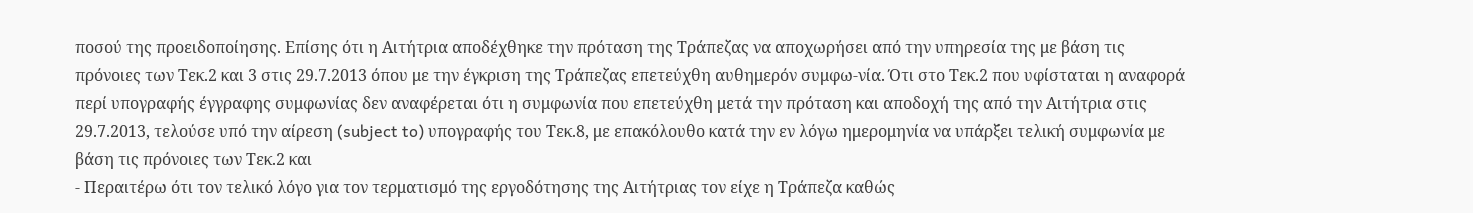ποσού της προειδοποίησης. Επίσης ότι η Αιτήτρια αποδέχθηκε την πρόταση της Τράπεζας να αποχωρήσει από την υπηρεσία της με βάση τις πρόνοιες των Τεκ.2 και 3 στις 29.7.2013 όπου με την έγκριση της Τράπεζας επετεύχθη αυθημερόν συμφω-νία. Ότι στο Τεκ.2 που υφίσταται η αναφορά περί υπογραφής έγγραφης συμφωνίας δεν αναφέρεται ότι η συμφωνία που επετεύχθη μετά την πρόταση και αποδοχή της από την Αιτήτρια στις 29.7.2013, τελούσε υπό την αίρεση (subject to) υπογραφής του Τεκ.8, με επακόλουθο κατά την εν λόγω ημερομηνία να υπάρξει τελική συμφωνία με βάση τις πρόνοιες των Τεκ.2 και
- Περαιτέρω ότι τον τελικό λόγο για τον τερματισμό της εργοδότησης της Αιτήτριας τον είχε η Τράπεζα καθώς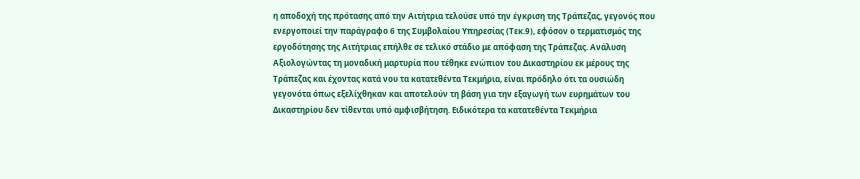η αποδοχή της πρότασης από την Αιτήτρια τελούσε υπό την έγκριση της Τράπεζας, γεγονός που ενεργοποιεί την παράγραφο 6 της Συμβολαίου Υπηρεσίας (Τεκ.9), εφόσον ο τερματισμός της εργοδότησης της Αιτήτριας επήλθε σε τελικό στάδιο με απόφαση της Τράπεζας. Ανάλυση Αξιολογώντας τη μοναδική μαρτυρία που τέθηκε ενώπιον του Δικαστηρίου εκ μέρους της Τράπεζας και έχοντας κατά νου τα κατατεθέντα Τεκμήρια, είναι πρόδηλο ότι τα ουσιώδη γεγονότα όπως εξελίχθηκαν και αποτελούν τη βάση για την εξαγωγή των ευρημάτων του Δικαστηρίου δεν τίθενται υπό αμφισβήτηση. Ειδικότερα τα κατατεθέντα Τεκμήρια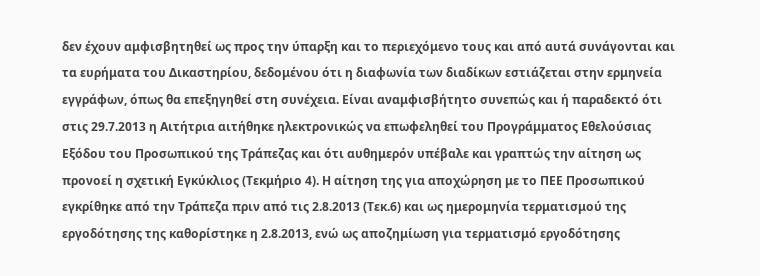δεν έχουν αμφισβητηθεί ως προς την ύπαρξη και το περιεχόμενο τους και από αυτά συνάγονται και τα ευρήματα του Δικαστηρίου, δεδομένου ότι η διαφωνία των διαδίκων εστιάζεται στην ερμηνεία εγγράφων, όπως θα επεξηγηθεί στη συνέχεια. Είναι αναμφισβήτητο συνεπώς και ή παραδεκτό ότι στις 29.7.2013 η Αιτήτρια αιτήθηκε ηλεκτρονικώς να επωφεληθεί του Προγράμματος Εθελούσιας Εξόδου του Προσωπικού της Τράπεζας και ότι αυθημερόν υπέβαλε και γραπτώς την αίτηση ως προνοεί η σχετική Εγκύκλιος (Τεκμήριο 4). Η αίτηση της για αποχώρηση με το ΠΕΕ Προσωπικού εγκρίθηκε από την Τράπεζα πριν από τις 2.8.2013 (Τεκ.6) και ως ημερομηνία τερματισμού της εργοδότησης της καθορίστηκε η 2.8.2013, ενώ ως αποζημίωση για τερματισμό εργοδότησης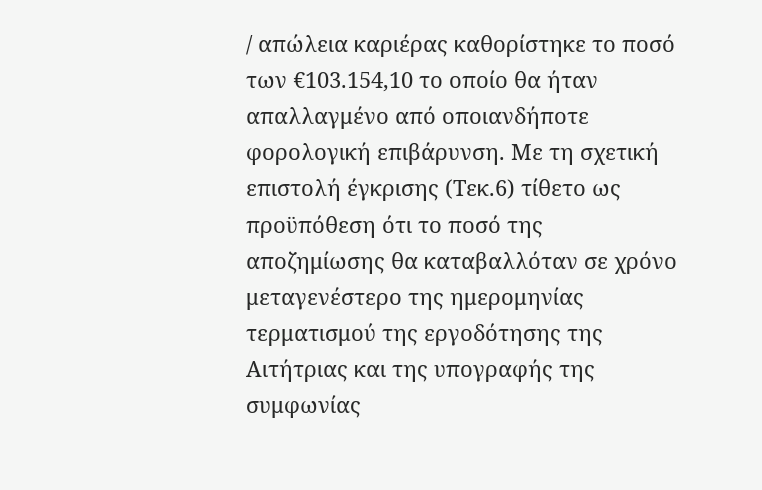/ απώλεια καριέρας καθορίστηκε το ποσό των €103.154,10 το οποίο θα ήταν απαλλαγμένο από οποιανδήποτε φορολογική επιβάρυνση. Με τη σχετική επιστολή έγκρισης (Τεκ.6) τίθετο ως προϋπόθεση ότι το ποσό της αποζημίωσης θα καταβαλλόταν σε χρόνο μεταγενέστερο της ημερομηνίας τερματισμού της εργοδότησης της Αιτήτριας και της υπογραφής της συμφωνίας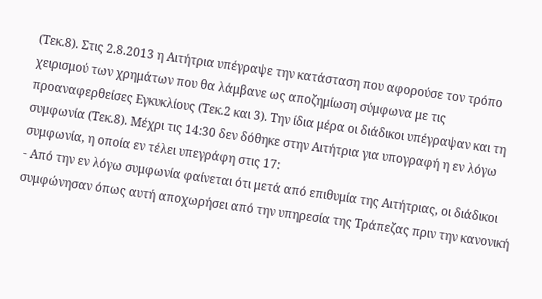(Τεκ.8). Στις 2.8.2013 η Αιτήτρια υπέγραψε την κατάσταση που αφορούσε τον τρόπο χειρισμού των χρημάτων που θα λάμβανε ως αποζημίωση σύμφωνα με τις προαναφερθείσες Εγκυκλίους (Τεκ.2 και 3). Την ίδια μέρα οι διάδικοι υπέγραψαν και τη συμφωνία (Τεκ.8). Μέχρι τις 14:30 δεν δόθηκε στην Αιτήτρια για υπογραφή η εν λόγω συμφωνία, η οποία εν τέλει υπεγράφη στις 17:
- Από την εν λόγω συμφωνία φαίνεται ότι μετά από επιθυμία της Αιτήτριας, οι διάδικοι συμφώνησαν όπως αυτή αποχωρήσει από την υπηρεσία της Τράπεζας πριν την κανονική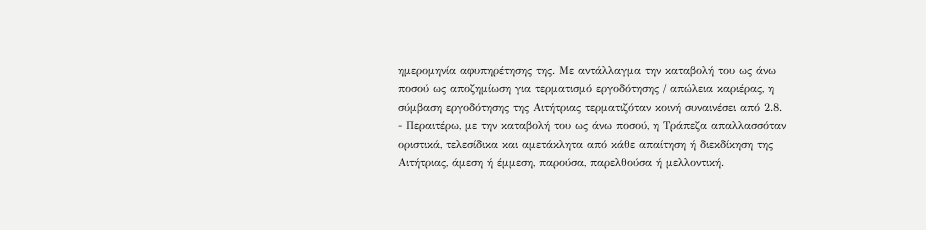ημερομηνία αφυπηρέτησης της. Με αντάλλαγμα την καταβολή του ως άνω ποσού ως αποζημίωση για τερματισμό εργοδότησης / απώλεια καριέρας, η σύμβαση εργοδότησης της Αιτήτριας τερματιζόταν κοινή συναινέσει από 2.8.
- Περαιτέρω, με την καταβολή του ως άνω ποσού, η Τράπεζα απαλλασσόταν οριστικά, τελεσίδικα και αμετάκλητα από κάθε απαίτηση ή διεκδίκηση της Αιτήτριας, άμεση ή έμμεση, παρούσα, παρελθούσα ή μελλοντική.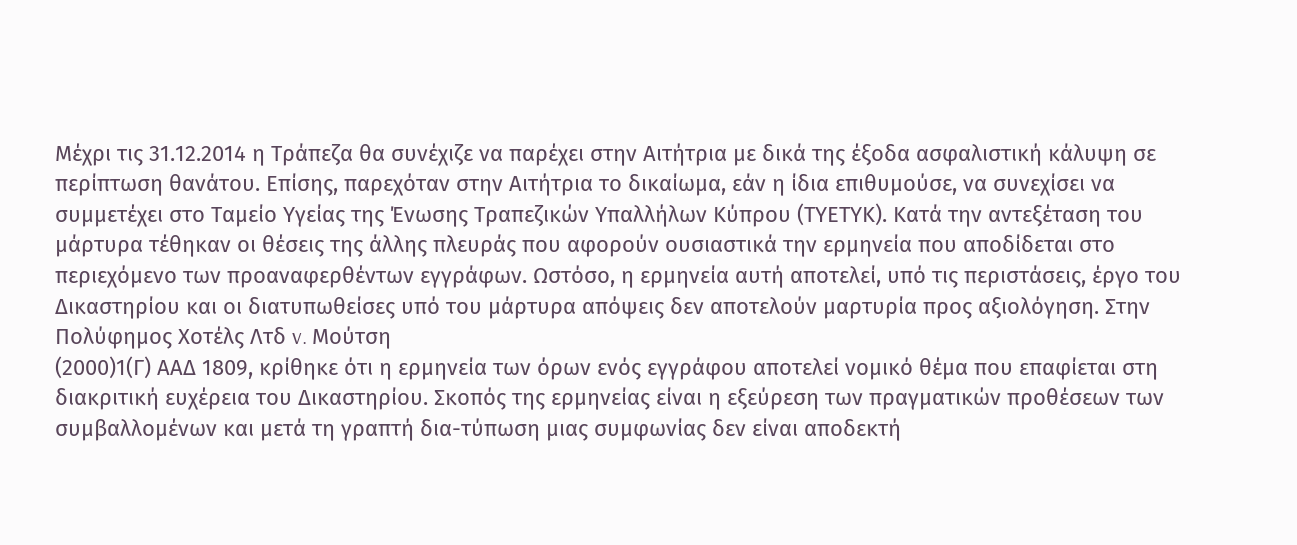Μέχρι τις 31.12.2014 η Τράπεζα θα συνέχιζε να παρέχει στην Αιτήτρια με δικά της έξοδα ασφαλιστική κάλυψη σε περίπτωση θανάτου. Επίσης, παρεχόταν στην Αιτήτρια το δικαίωμα, εάν η ίδια επιθυμούσε, να συνεχίσει να συμμετέχει στο Ταμείο Υγείας της Ένωσης Τραπεζικών Υπαλλήλων Κύπρου (ΤΥΕΤΥΚ). Κατά την αντεξέταση του μάρτυρα τέθηκαν οι θέσεις της άλλης πλευράς που αφορούν ουσιαστικά την ερμηνεία που αποδίδεται στο περιεχόμενο των προαναφερθέντων εγγράφων. Ωστόσο, η ερμηνεία αυτή αποτελεί, υπό τις περιστάσεις, έργο του Δικαστηρίου και οι διατυπωθείσες υπό του μάρτυρα απόψεις δεν αποτελούν μαρτυρία προς αξιολόγηση. Στην Πολύφημος Χοτέλς Λτδ v. Μούτση
(2000)1(Γ) ΑΑΔ 1809, κρίθηκε ότι η ερμηνεία των όρων ενός εγγράφου αποτελεί νομικό θέμα που επαφίεται στη διακριτική ευχέρεια του Δικαστηρίου. Σκοπός της ερμηνείας είναι η εξεύρεση των πραγματικών προθέσεων των συμβαλλομένων και μετά τη γραπτή δια-τύπωση μιας συμφωνίας δεν είναι αποδεκτή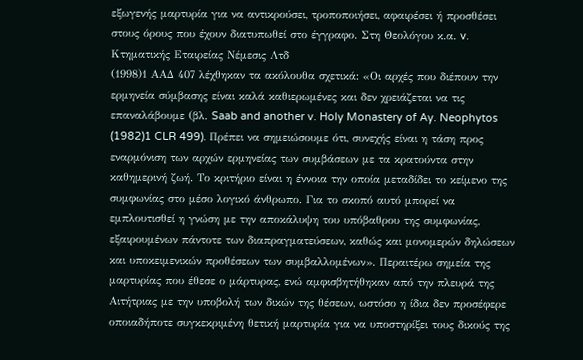εξωγενής μαρτυρία για να αντικρούσει, τροποποιήσει, αφαιρέσει ή προσθέσει στους όρους που έχουν διατυπωθεί στο έγγραφο. Στη Θεολόγου κ.α. v. Κτηματικής Εταιρείας Νέμεσις Λτδ
(1998)1 ΑΑΔ 407 λέχθηκαν τα ακόλουθα σχετικά: «Οι αρχές που διέπουν την ερμηνεία σύμβασης είναι καλά καθιερωμένες και δεν χρειάζεται να τις επαναλάβουμε (βλ. Saab and another v. Holy Monastery of Ay. Neophytos
(1982)1 CLR 499). Πρέπει να σημειώσουμε ότι, συνεχής είναι η τάση προς εναρμόνιση των αρχών ερμηνείας των συμβάσεων με τα κρατούντα στην καθημερινή ζωή. Το κριτήριο είναι η έννοια την οποία μεταδίδει το κείμενο της συμφωνίας στο μέσο λογικό άνθρωπο. Για το σκοπό αυτό μπορεί να εμπλουτισθεί η γνώση με την αποκάλυψη του υπόβαθρου της συμφωνίας, εξαιρουμένων πάντοτε των διαπραγματεύσεων, καθώς και μονομερών δηλώσεων και υποκειμενικών προθέσεων των συμβαλλομένων». Περαιτέρω σημεία της μαρτυρίας που έθεσε ο μάρτυρας, ενώ αμφισβητήθηκαν από την πλευρά της Αιτήτριας με την υποβολή των δικών της θέσεων, ωστόσο η ίδια δεν προσέφερε οποιαδήποτε συγκεκριμένη θετική μαρτυρία για να υποστηρίξει τους δικούς της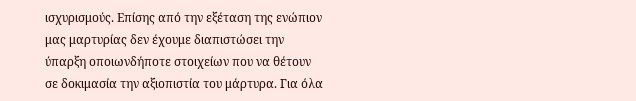ισχυρισμούς. Επίσης από την εξέταση της ενώπιον μας μαρτυρίας δεν έχουμε διαπιστώσει την ύπαρξη οποιωνδήποτε στοιχείων που να θέτουν σε δοκιμασία την αξιοπιστία του μάρτυρα. Για όλα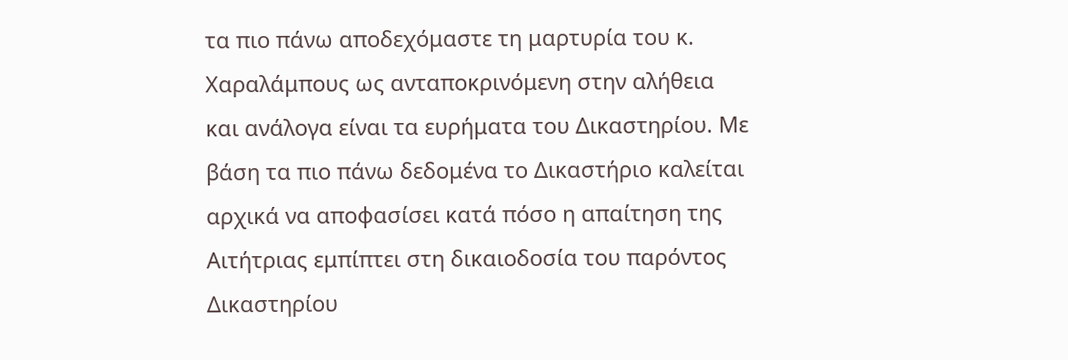τα πιο πάνω αποδεχόμαστε τη μαρτυρία του κ. Χαραλάμπους ως ανταποκρινόμενη στην αλήθεια και ανάλογα είναι τα ευρήματα του Δικαστηρίου. Με βάση τα πιο πάνω δεδομένα το Δικαστήριο καλείται αρχικά να αποφασίσει κατά πόσο η απαίτηση της Αιτήτριας εμπίπτει στη δικαιοδοσία του παρόντος Δικαστηρίου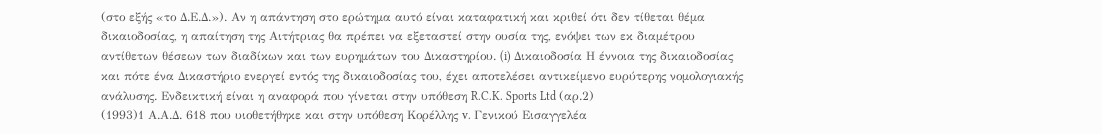(στο εξής «το Δ.Ε.Δ.»). Αν η απάντηση στο ερώτημα αυτό είναι καταφατική και κριθεί ότι δεν τίθεται θέμα δικαιοδοσίας, η απαίτηση της Αιτήτριας θα πρέπει να εξεταστεί στην ουσία της, ενόψει των εκ διαμέτρου αντίθετων θέσεων των διαδίκων και των ευρημάτων του Δικαστηρίου. (i) Δικαιοδοσία Η έννοια της δικαιοδοσίας και πότε ένα Δικαστήριο ενεργεί εντός της δικαιοδοσίας του, έχει αποτελέσει αντικείμενο ευρύτερης νομολογιακής ανάλυσης. Ενδεικτική είναι η αναφορά που γίνεται στην υπόθεση R.C.K. Sports Ltd (αρ.2)
(1993)1 Α.Α.Δ. 618 που υιοθετήθηκε και στην υπόθεση Κορέλλης v. Γενικού Εισαγγελέα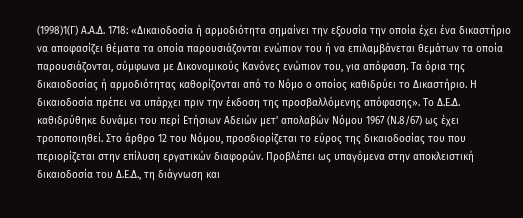(1998)1(Γ) Α.Α.Δ. 1718: «Δικαιοδοσία ή αρμοδιότητα σημαίνει την εξουσία την οποία έχει ένα δικαστήριο να αποφασίζει θέματα τα οποία παρουσιάζονται ενώπιον του ή να επιλαμβάνεται θεμάτων τα οποία παρουσιάζονται, σύμφωνα με Δικονομικούς Κανόνες ενώπιον του, για απόφαση. Τα όρια της δικαιοδοσίας ή αρμοδιότητας καθορίζονται από το Νόμο ο οποίος καθιδρύει το Δικαστήριο. Η δικαιοδοσία πρέπει να υπάρχει πριν την έκδοση της προσβαλλόμενης απόφασης». Το Δ.Ε.Δ. καθιδρύθηκε δυνάμει του περί Ετήσιων Αδειών μετ' απολαβών Νόμου 1967 (Ν.8/67) ως έχει τροποποιηθεί. Στο άρθρο 12 του Νόμου, προσδιορίζεται το εύρος της δικαιοδοσίας του που περιορίζεται στην επίλυση εργατικών διαφορών. Προβλέπει ως υπαγόμενα στην αποκλειστική δικαιοδοσία του Δ.Ε.Δ., τη διάγνωση και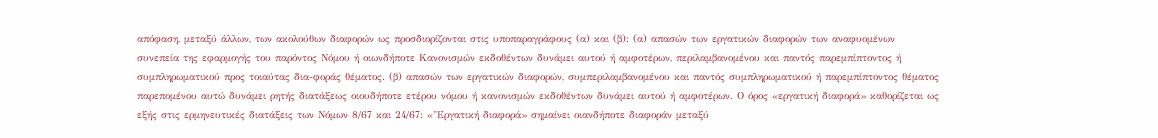απόφαση, μεταξύ άλλων, των ακολούθων διαφορών ως προσδιορίζονται στις υποπαραγράφους (α) και (β): (α) απασών των εργατικών διαφορών των αναφυομένων συνεπεία της εφαρμογής του παρόντος Νόμου ή οιωνδήποτε Κανονισμών εκδοθέντων δυνάμει αυτού ή αμφοτέρων, περιλαμβανομένου και παντός παρεμπίπτοντος ή συμπληρωματικού προς τοιαύτας δια-φοράς θέματος. (β) απασών των εργατικών διαφορών, συμπεριλαμβανομένου και παντός συμπληρωματικού ή παρεμπίπτοντος θέματος παρεπομένου αυτώ δυνάμει ρητής διατάξεως οιουδήποτε ετέρου νόμου ή κανονισμών εκδοθέντων δυνάμει αυτού ή αμφοτέρων. Ο όρος «εργατική διαφορά» καθορίζεται ως εξής στις ερμηνευτικές διατάξεις των Νόμων 8/67 και 24/67: «"Εργατική διαφορά» σημαίνει οιανδήποτε διαφοράν μεταξύ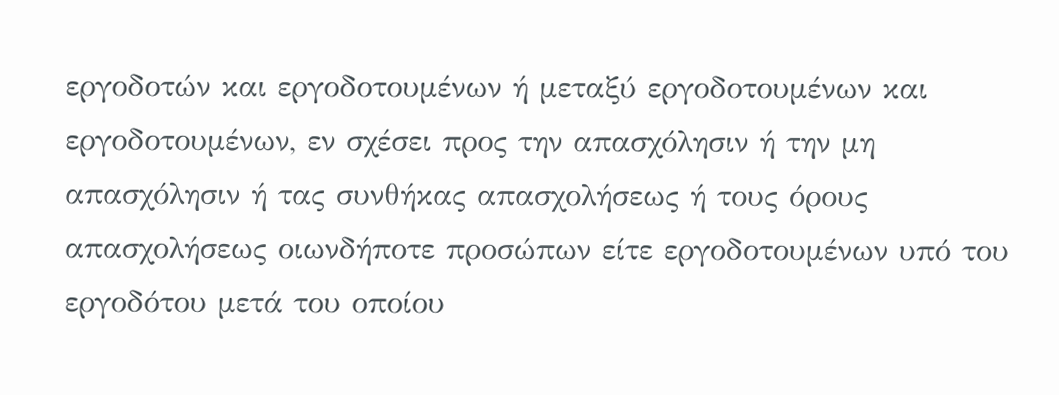εργοδοτών και εργοδοτουμένων ή μεταξύ εργοδοτουμένων και εργοδοτουμένων, εν σχέσει προς την απασχόλησιν ή την μη απασχόλησιν ή τας συνθήκας απασχολήσεως ή τους όρους απασχολήσεως οιωνδήποτε προσώπων είτε εργοδοτουμένων υπό του εργοδότου μετά του οποίου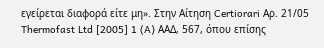εγείρεται διαφορά είτε μη». Στην Αίτηση Certiorari Αρ. 21/05 Thermofast Ltd [2005] 1 (A) ΑΑΔ, 567, όπου επίσης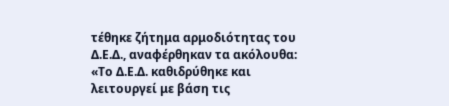τέθηκε ζήτημα αρμοδιότητας του Δ.Ε.Δ., αναφέρθηκαν τα ακόλουθα: «Το Δ.Ε.Δ. καθιδρύθηκε και λειτουργεί με βάση τις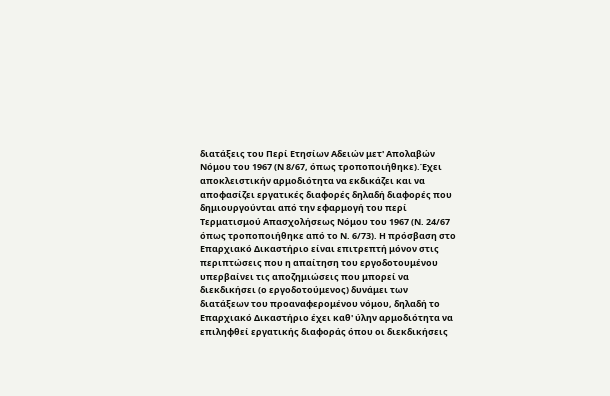διατάξεις του Περί Ετησίων Αδειών μετ' Απολαβών Νόμου του 1967 (Ν 8/67, όπως τροποποιήθηκε).Έχει αποκλειστικήν αρμοδιότητα να εκδικάζει και να αποφασίζει εργατικές διαφορές δηλαδή διαφορές που δημιουργούνται από την εφαρμογή του περί Τερματισμού Απασχολήσεως Νόμου του 1967 (Ν. 24/67 όπως τροποποιήθηκε από το Ν. 6/73). Η πρόσβαση στο Επαρχιακό Δικαστήριο είναι επιτρεπτή μόνον στις περιπτώσεις που η απαίτηση του εργοδοτουμένου υπερβαίνει τις αποζημιώσεις που μπορεί να διεκδικήσει (ο εργοδοτούμενος) δυνάμει των διατάξεων του προαναφερομένου νόμου, δηλαδή το Επαρχιακό Δικαστήριο έχει καθ' ύλην αρμοδιότητα να επιληφθεί εργατικής διαφοράς όπου οι διεκδικήσεις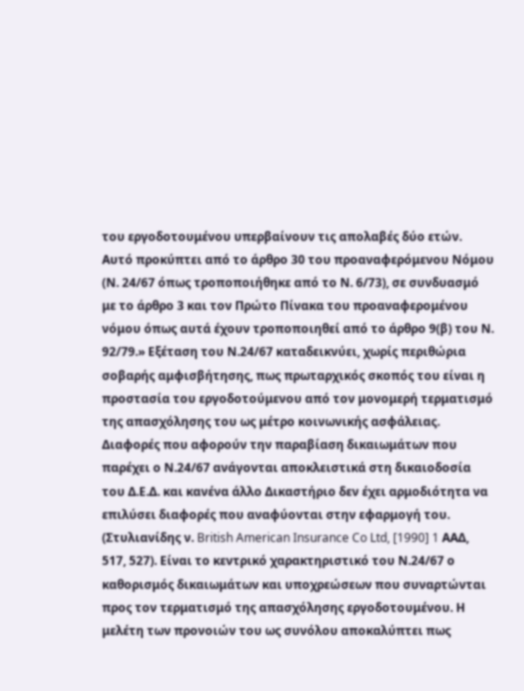του εργοδοτουμένου υπερβαίνουν τις απολαβές δύο ετών. Αυτό προκύπτει από το άρθρο 30 του προαναφερόμενου Νόμου (Ν. 24/67 όπως τροποποιήθηκε από το Ν. 6/73), σε συνδυασμό με το άρθρο 3 και τον Πρώτο Πίνακα του προαναφερομένου νόμου όπως αυτά έχουν τροποποιηθεί από το άρθρο 9(β) του Ν. 92/79.» Εξέταση του Ν.24/67 καταδεικνύει, χωρίς περιθώρια σοβαρής αμφισβήτησης, πως πρωταρχικός σκοπός του είναι η προστασία του εργοδοτούμενου από τον μονομερή τερματισμό της απασχόλησης του ως μέτρο κοινωνικής ασφάλειας. Διαφορές που αφορούν την παραβίαση δικαιωμάτων που παρέχει ο Ν.24/67 ανάγονται αποκλειστικά στη δικαιοδοσία του Δ.Ε.Δ. και κανένα άλλο Δικαστήριο δεν έχει αρμοδιότητα να επιλύσει διαφορές που αναφύονται στην εφαρμογή του. (Στυλιανίδης ν. British American Insurance Co Ltd, [1990] 1 ΑΑΔ, 517, 527). Είναι το κεντρικό χαρακτηριστικό του Ν.24/67 ο καθορισμός δικαιωμάτων και υποχρεώσεων που συναρτώνται προς τον τερματισμό της απασχόλησης εργοδοτουμένου. Η μελέτη των προνοιών του ως συνόλου αποκαλύπτει πως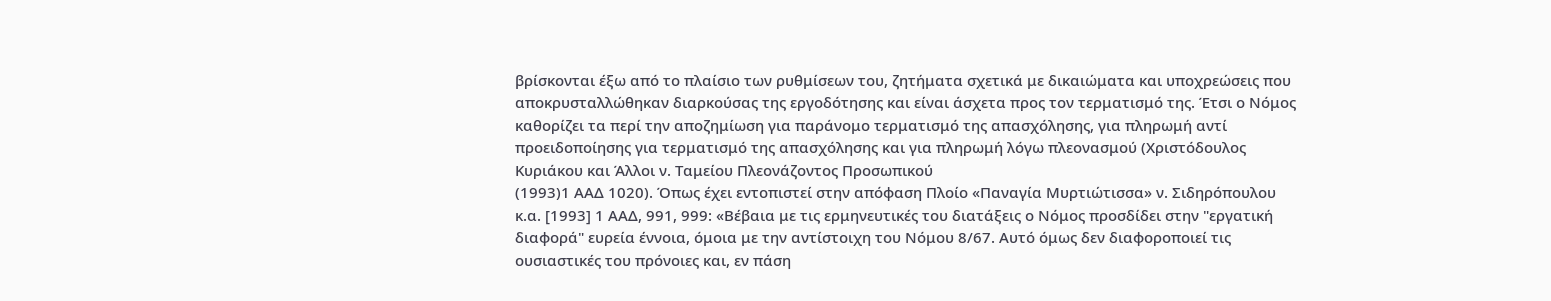βρίσκονται έξω από το πλαίσιο των ρυθμίσεων του, ζητήματα σχετικά με δικαιώματα και υποχρεώσεις που αποκρυσταλλώθηκαν διαρκούσας της εργοδότησης και είναι άσχετα προς τον τερματισμό της. Έτσι ο Νόμος καθορίζει τα περί την αποζημίωση για παράνομο τερματισμό της απασχόλησης, για πληρωμή αντί προειδοποίησης για τερματισμό της απασχόλησης και για πληρωμή λόγω πλεονασμού (Χριστόδουλος Κυριάκου και Άλλοι ν. Ταμείου Πλεονάζοντος Προσωπικού
(1993)1 ΑΑΔ 1020). Όπως έχει εντοπιστεί στην απόφαση Πλοίο «Παναγία Μυρτιώτισσα» ν. Σιδηρόπουλου κ.α. [1993] 1 ΑΑΔ, 991, 999: «Βέβαια με τις ερμηνευτικές του διατάξεις ο Νόμος προσδίδει στην "εργατική διαφορά" ευρεία έννοια, όμοια με την αντίστοιχη του Νόμου 8/67. Αυτό όμως δεν διαφοροποιεί τις ουσιαστικές του πρόνοιες και, εν πάση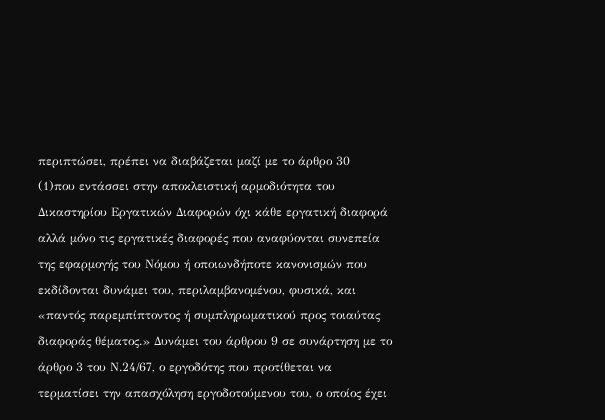περιπτώσει, πρέπει να διαβάζεται μαζί με το άρθρο 30
(1)που εντάσσει στην αποκλειστική αρμοδιότητα του Δικαστηρίου Εργατικών Διαφορών όχι κάθε εργατική διαφορά αλλά μόνο τις εργατικές διαφορές που αναφύονται συνεπεία της εφαρμογής του Νόμου ή οποιωνδήποτε κανονισμών που εκδίδονται δυνάμει του, περιλαμβανομένου, φυσικά, και «παντός παρεμπίπτοντος ή συμπληρωματικού προς τοιαύτας διαφοράς θέματος.» Δυνάμει του άρθρου 9 σε συνάρτηση με το άρθρο 3 του Ν.24/67, ο εργοδότης που προτίθεται να τερματίσει την απασχόληση εργοδοτούμενου του, ο οποίος έχει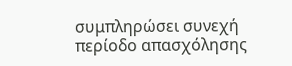συμπληρώσει συνεχή περίοδο απασχόλησης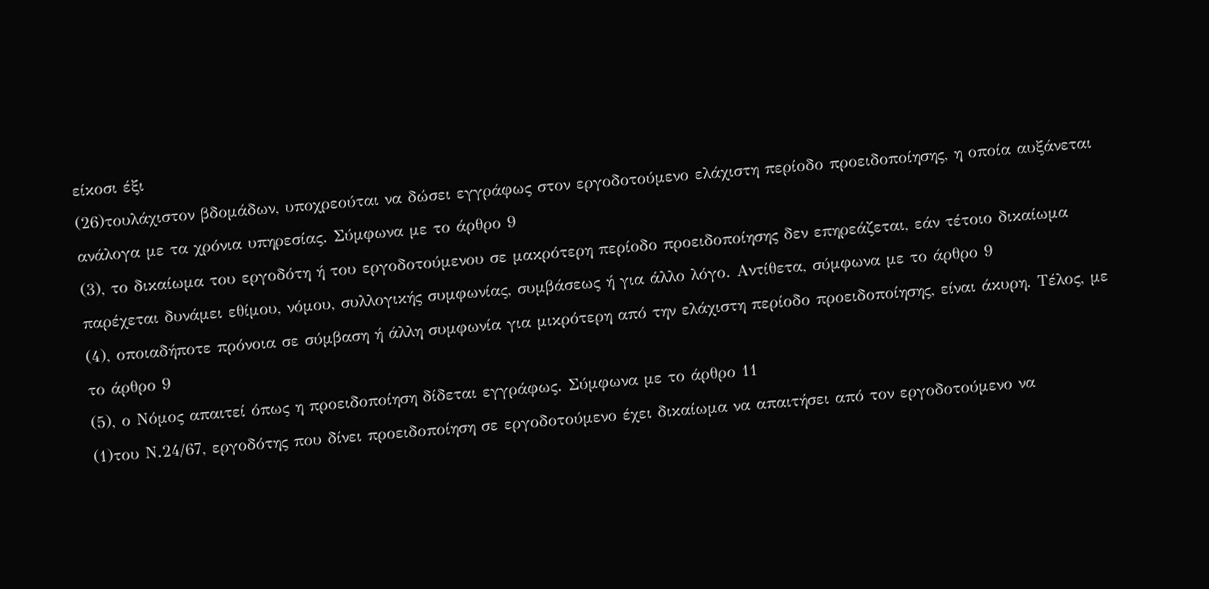είκοσι έξι
(26)τουλάχιστον βδομάδων, υποχρεούται να δώσει εγγράφως στον εργοδοτούμενο ελάχιστη περίοδο προειδοποίησης, η οποία αυξάνεται ανάλογα με τα χρόνια υπηρεσίας. Σύμφωνα με το άρθρο 9
(3), το δικαίωμα του εργοδότη ή του εργοδοτούμενου σε μακρότερη περίοδο προειδοποίησης δεν επηρεάζεται, εάν τέτοιο δικαίωμα παρέχεται δυνάμει εθίμου, νόμου, συλλογικής συμφωνίας, συμβάσεως ή για άλλο λόγο. Αντίθετα, σύμφωνα με το άρθρο 9
(4), οποιαδήποτε πρόνοια σε σύμβαση ή άλλη συμφωνία για μικρότερη από την ελάχιστη περίοδο προειδοποίησης, είναι άκυρη. Τέλος, με το άρθρο 9
(5), ο Νόμος απαιτεί όπως η προειδοποίηση δίδεται εγγράφως. Σύμφωνα με το άρθρο 11
(1)του Ν.24/67, εργοδότης που δίνει προειδοποίηση σε εργοδοτούμενο έχει δικαίωμα να απαιτήσει από τον εργοδοτούμενο να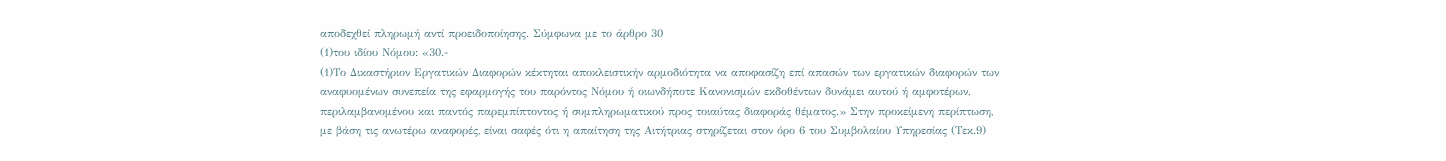αποδεχθεί πληρωμή αντί προειδοποίησης. Σύμφωνα με το άρθρο 30
(1)του ιδίου Νόμου: «30.-
(1)Το Δικαστήριον Εργατικών Διαφορών κέκτηται αποκλειστικήν αρμοδιότητα να αποφασίζη επί απασών των εργατικών διαφορών των αναφυομένων συνεπεία της εφαρμογής του παρόντος Νόμου ή οιωνδήποτε Κανονισμών εκδοθέντων δυνάμει αυτού ή αμφοτέρων, περιλαμβανομένου και παντός παρεμπίπτοντος ή συμπληρωματικού προς τοιαύτας διαφοράς θέματος.» Στην προκείμενη περίπτωση, με βάση τις ανωτέρω αναφορές, είναι σαφές ότι η απαίτηση της Αιτήτριας στηρίζεται στον όρο 6 του Συμβολαίου Υπηρεσίας (Τεκ.9)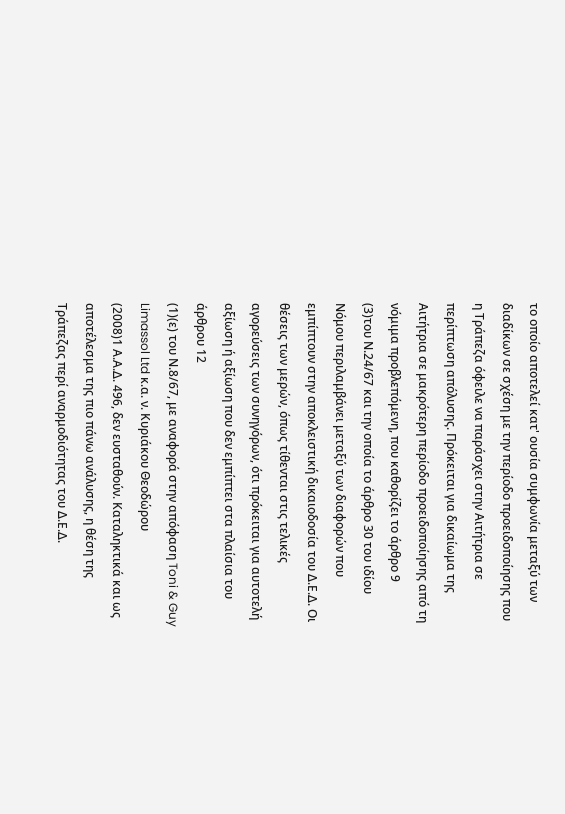το οποίο αποτελεί κατ' ουσία συμφωνία μεταξύ των διαδίκων σε σχέση με την περίοδο προειδοποίησης που η Τράπεζα όφειλε να παράσχει στην Αιτήτρια σε περίπτωση απόλυσης. Πρόκειται για δικαίωμα της Αιτήτρια σε μακρότερη περίοδο προειδοποίησης από τη νόμιμα προβλεπόμενη, που καθορίζει το άρθρο 9
(3)του Ν.24/67 και την οποία το άρθρο 30 του ιδίου Νόμου περιλαμβάνει μεταξύ των διαφορών που εμπίπτουν στην αποκλειστική δικαιοδοσία του Δ.Ε.Δ. Οι θέσεις των μερών, όπως τίθενται στις τελικές αγορεύσεις των συνηγόρων, ότι πρόκειται για αυτοτελή αξίωση ή αξίωση που δεν εμπίπτει στα πλαίσια του άρθρου 12
(1)(ε) του Ν.8/67, με αναφορά στην απόφαση Toni & Guy Limassol Ltd κ.α. ν. Κυριάκου Θεοδώρου
(2008)1 Α.Α.Δ. 496, δεν ευσταθούν. Καταληκτικά και ως αποτέλεσμα της πιο πάνω ανάλυσης, η θέση της Τράπεζας περί αναρμοδιότητας του Δ.Ε.Δ.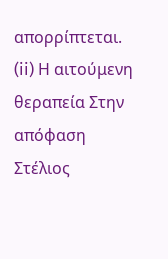απορρίπτεται. (ii) Η αιτούμενη θεραπεία Στην απόφαση Στέλιος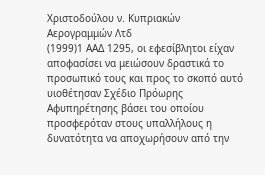Χριστοδούλου ν. Κυπριακών Αερογραμμών Λτδ
(1999)1 ΑΑΔ 1295, οι εφεσίβλητοι είχαν αποφασίσει να μειώσουν δραστικά το προσωπικό τους και προς το σκοπό αυτό υιοθέτησαν Σχέδιο Πρόωρης Αφυπηρέτησης βάσει του οποίου προσφερόταν στους υπαλλήλους η δυνατότητα να αποχωρήσουν από την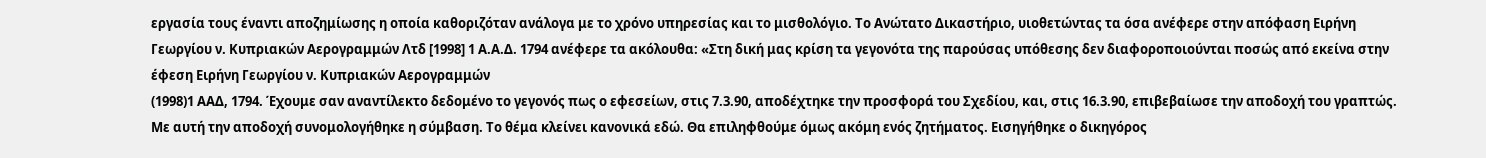εργασία τους έναντι αποζημίωσης η οποία καθοριζόταν ανάλογα με το χρόνο υπηρεσίας και το μισθολόγιο. Τo Ανώτατο Δικαστήριο, υιοθετώντας τα όσα ανέφερε στην απόφαση Ειρήνη Γεωργίου ν. Κυπριακών Αερογραμμών Λτδ [1998] 1 Α.Α.Δ. 1794 ανέφερε τα ακόλουθα: «Στη δική μας κρίση τα γεγονότα της παρούσας υπόθεσης δεν διαφοροποιούνται ποσώς από εκείνα στην έφεση Ειρήνη Γεωργίου ν. Κυπριακών Αερογραμμών
(1998)1 ΑΑΔ, 1794. Έχουμε σαν αναντίλεκτο δεδομένο το γεγονός πως ο εφεσείων, στις 7.3.90, αποδέχτηκε την προσφορά του Σχεδίου, και, στις 16.3.90, επιβεβαίωσε την αποδοχή του γραπτώς. Με αυτή την αποδοχή συνομολογήθηκε η σύμβαση. Το θέμα κλείνει κανονικά εδώ. Θα επιληφθούμε όμως ακόμη ενός ζητήματος. Εισηγήθηκε ο δικηγόρος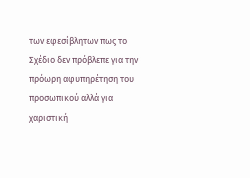των εφεσίβλητων πως το Σχέδιο δεν πρόβλεπε για την πρόωρη αφυπηρέτηση του προσωπικού αλλά για χαριστική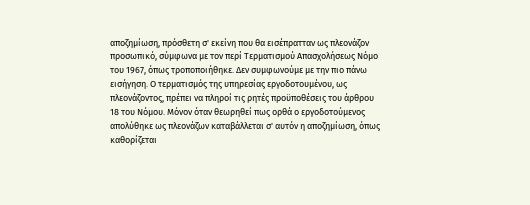αποζημίωση, πρόσθετη σ' εκείνη που θα εισέπρατταν ως πλεονάζον προσωπικό, σύμφωνα με τον περί Τερματισμού Απασχολήσεως Νόμο του 1967, όπως τροποποιήθηκε. Δεν συμφωνούμε με την πιο πάνω εισήγηση. Ο τερματισμός της υπηρεσίας εργοδοτουμένου, ως πλεονάζοντος, πρέπει να πληροί τις ρητές προϋποθέσεις του άρθρου 18 του Νόμου. Μόνον όταν θεωρηθεί πως ορθά ο εργοδοτούμενος απολύθηκε ως πλεονάζων καταβάλλεται σ' αυτόν η αποζημίωση, όπως καθορίζεται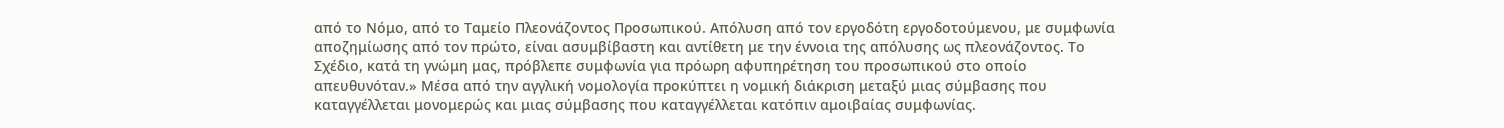από το Νόμο, από το Ταμείο Πλεονάζοντος Προσωπικού. Απόλυση από τον εργοδότη εργοδοτούμενου, με συμφωνία αποζημίωσης από τον πρώτο, είναι ασυμβίβαστη και αντίθετη με την έννοια της απόλυσης ως πλεονάζοντος. Το Σχέδιο, κατά τη γνώμη μας, πρόβλεπε συμφωνία για πρόωρη αφυπηρέτηση του προσωπικού στο οποίο απευθυνόταν.» Μέσα από την αγγλική νομολογία προκύπτει η νομική διάκριση μεταξύ μιας σύμβασης που καταγγέλλεται μονομερώς και μιας σύμβασης που καταγγέλλεται κατόπιν αμοιβαίας συμφωνίας.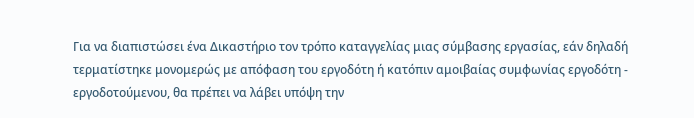Για να διαπιστώσει ένα Δικαστήριο τον τρόπο καταγγελίας μιας σύμβασης εργασίας, εάν δηλαδή τερματίστηκε μονομερώς με απόφαση του εργοδότη ή κατόπιν αμοιβαίας συμφωνίας εργοδότη - εργοδοτούμενου, θα πρέπει να λάβει υπόψη την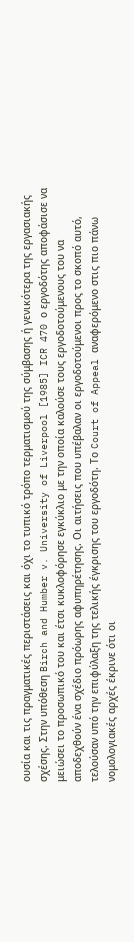ουσία και τις πραγματικές περιστάσεις και όχι το τυπικό τρόπο τερματισμού της σύμβασης ή γενικότερα της εργασιακής σχέσης. Στην υπόθεση Birch and Humber v. University of Liverpool [1985] ICR 470 ο εργοδότης αποφάσισε να μειώσει το προσωπικό του και έτσι κυκλοφόρησε εγκύκλιο με την οποία καλούσε τους εργοδοτούμενους του να αποδεχθούν ένα σχέδιο πρόωρης αφυπηρέτησης. Οι αιτήσεις που υπέβαλαν οι εργοδοτούμενοι προς το σκοπό αυτό, τελούσαν υπό την επιφύλαξη της τελικής έγκρισης του εργοδότη. Το Court of Appeal αναφερόμενο στις πιο πάνω νομολογιακές αρχές έκρινε ότι οι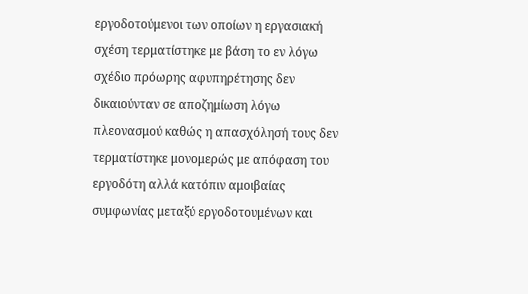εργοδοτούμενοι των οποίων η εργασιακή σχέση τερματίστηκε με βάση το εν λόγω σχέδιο πρόωρης αφυπηρέτησης δεν δικαιούνταν σε αποζημίωση λόγω πλεονασμού καθώς η απασχόλησή τους δεν τερματίστηκε μονομερώς με απόφαση του εργοδότη αλλά κατόπιν αμοιβαίας συμφωνίας μεταξύ εργοδοτουμένων και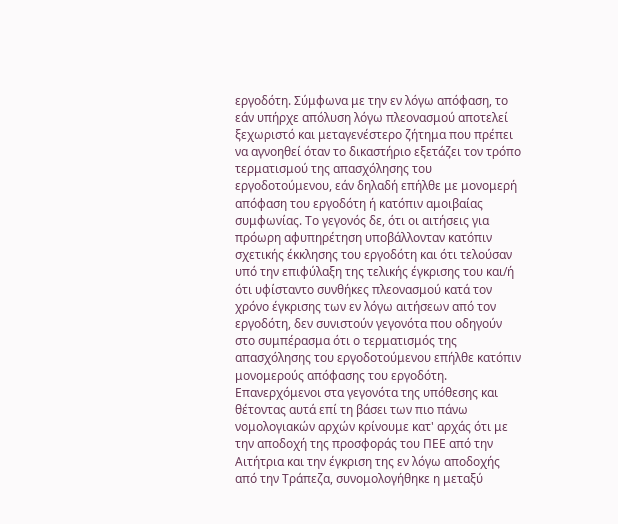εργοδότη. Σύμφωνα με την εν λόγω απόφαση, το εάν υπήρχε απόλυση λόγω πλεονασμού αποτελεί ξεχωριστό και μεταγενέστερο ζήτημα που πρέπει να αγνοηθεί όταν το δικαστήριο εξετάζει τον τρόπο τερματισμού της απασχόλησης του εργοδοτούμενου, εάν δηλαδή επήλθε με μονομερή απόφαση του εργοδότη ή κατόπιν αμοιβαίας συμφωνίας. Το γεγονός δε, ότι οι αιτήσεις για πρόωρη αφυπηρέτηση υποβάλλονταν κατόπιν σχετικής έκκλησης του εργοδότη και ότι τελούσαν υπό την επιφύλαξη της τελικής έγκρισης του και/ή ότι υφίσταντο συνθήκες πλεονασμού κατά τον χρόνο έγκρισης των εν λόγω αιτήσεων από τον εργοδότη, δεν συνιστούν γεγονότα που οδηγούν στο συμπέρασμα ότι ο τερματισμός της απασχόλησης του εργοδοτούμενου επήλθε κατόπιν μονομερούς απόφασης του εργοδότη. Επανερχόμενοι στα γεγονότα της υπόθεσης και θέτοντας αυτά επί τη βάσει των πιο πάνω νομολογιακών αρχών κρίνουμε κατ' αρχάς ότι με την αποδοχή της προσφοράς του ΠΕΕ από την Αιτήτρια και την έγκριση της εν λόγω αποδοχής από την Τράπεζα, συνομολογήθηκε η μεταξύ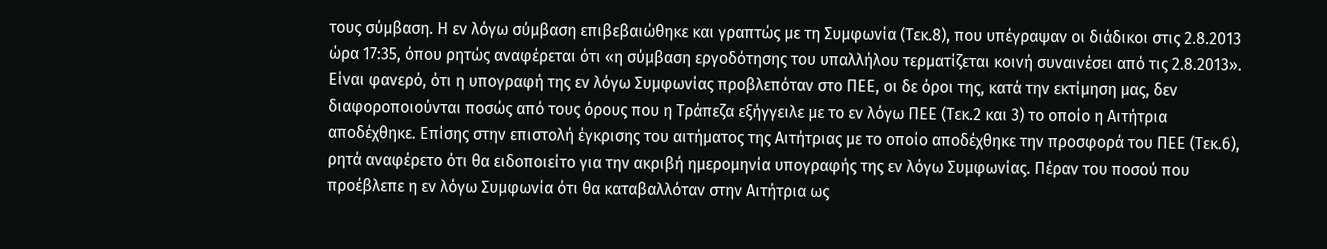τους σύμβαση. Η εν λόγω σύμβαση επιβεβαιώθηκε και γραπτώς με τη Συμφωνία (Τεκ.8), που υπέγραψαν οι διάδικοι στις 2.8.2013 ώρα 17:35, όπου ρητώς αναφέρεται ότι «η σύμβαση εργοδότησης του υπαλλήλου τερματίζεται κοινή συναινέσει από τις 2.8.2013». Είναι φανερό, ότι η υπογραφή της εν λόγω Συμφωνίας προβλεπόταν στο ΠΕΕ, οι δε όροι της, κατά την εκτίμηση μας, δεν διαφοροποιούνται ποσώς από τους όρους που η Τράπεζα εξήγγειλε με το εν λόγω ΠΕΕ (Τεκ.2 και 3) το οποίο η Αιτήτρια αποδέχθηκε. Επίσης στην επιστολή έγκρισης του αιτήματος της Αιτήτριας με το οποίο αποδέχθηκε την προσφορά του ΠΕΕ (Τεκ.6), ρητά αναφέρετο ότι θα ειδοποιείτο για την ακριβή ημερομηνία υπογραφής της εν λόγω Συμφωνίας. Πέραν του ποσού που προέβλεπε η εν λόγω Συμφωνία ότι θα καταβαλλόταν στην Αιτήτρια ως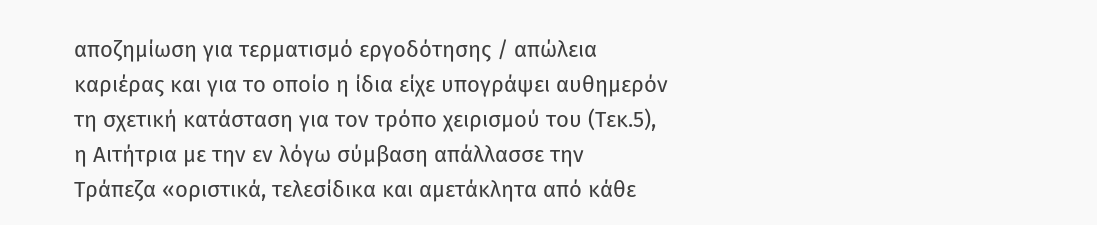αποζημίωση για τερματισμό εργοδότησης / απώλεια καριέρας και για το οποίο η ίδια είχε υπογράψει αυθημερόν τη σχετική κατάσταση για τον τρόπο χειρισμού του (Τεκ.5), η Αιτήτρια με την εν λόγω σύμβαση απάλλασσε την Τράπεζα «οριστικά, τελεσίδικα και αμετάκλητα από κάθε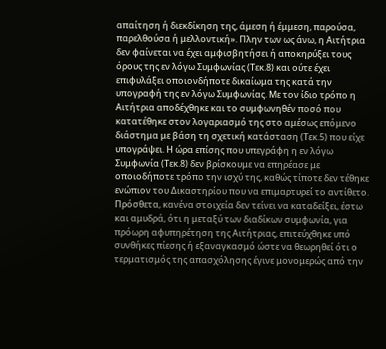απαίτηση ή διεκδίκηση της, άμεση ή έμμεση, παρούσα, παρελθούσα ή μελλοντική». Πλην των ως άνω, η Αιτήτρια δεν φαίνεται να έχει αμφισβητήσει ή αποκηρύξει τους όρους της εν λόγω Συμφωνίας (Τεκ.8) και ούτε έχει επιφυλάξει οποιονδήποτε δικαίωμα της κατά την υπογραφή της εν λόγω Συμφωνίας. Με τον ίδιο τρόπο η Αιτήτρια αποδέχθηκε και το συμφωνηθέν ποσό που κατατέθηκε στον λογαριασμό της στο αμέσως επόμενο διάστημα με βάση τη σχετική κατάσταση (Τεκ.5) που είχε υπογράψει. Η ώρα επίσης που υπεγράφη η εν λόγω Συμφωνία (Τεκ.8) δεν βρίσκουμε να επηρέασε με οποιοδήποτε τρόπο την ισχύ της, καθώς τίποτε δεν τέθηκε ενώπιον του Δικαστηρίου που να επιμαρτυρεί το αντίθετο. Πρόσθετα, κανένα στοιχεία δεν τείνει να καταδείξει, έστω και αμυδρά, ότι η μεταξύ των διαδίκων συμφωνία, για πρόωρη αφυπηρέτηση της Αιτήτριας, επιτεύχθηκε υπό συνθήκες πίεσης ή εξαναγκασμό ώστε να θεωρηθεί ότι ο τερματισμός της απασχόλησης έγινε μονομερώς από την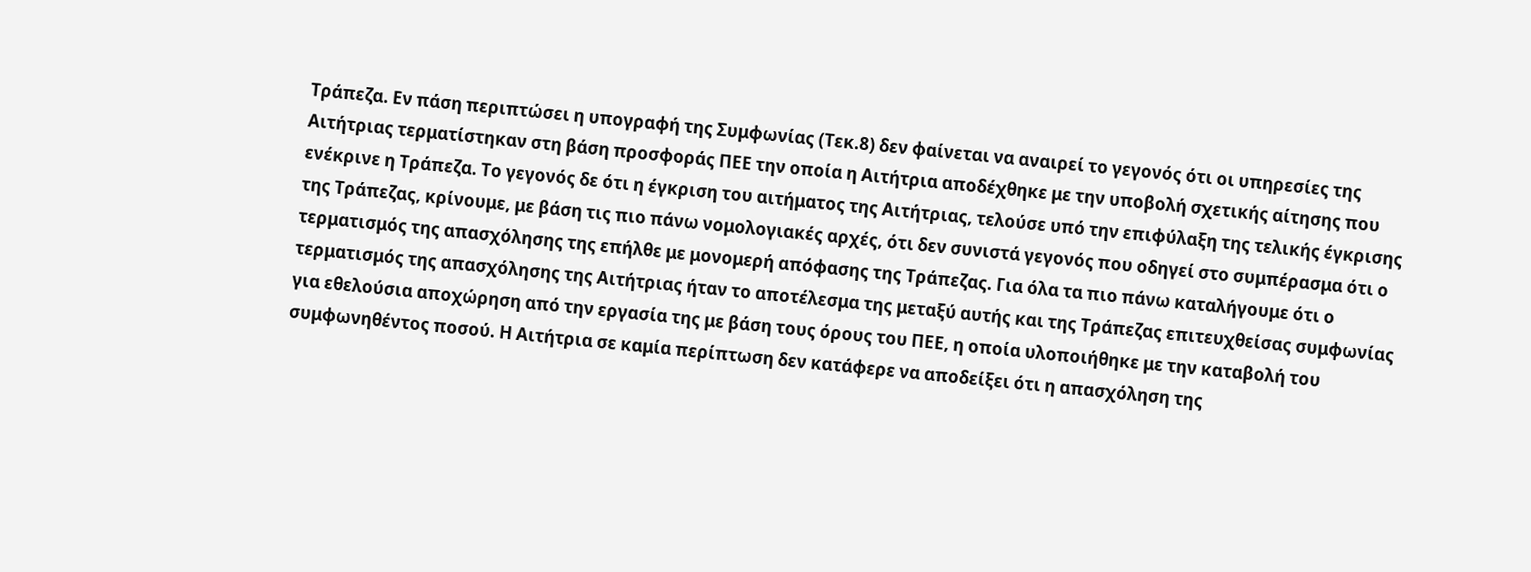Τράπεζα. Εν πάση περιπτώσει η υπογραφή της Συμφωνίας (Τεκ.8) δεν φαίνεται να αναιρεί το γεγονός ότι οι υπηρεσίες της Αιτήτριας τερματίστηκαν στη βάση προσφοράς ΠΕΕ την οποία η Αιτήτρια αποδέχθηκε με την υποβολή σχετικής αίτησης που ενέκρινε η Τράπεζα. Το γεγονός δε ότι η έγκριση του αιτήματος της Αιτήτριας, τελούσε υπό την επιφύλαξη της τελικής έγκρισης της Τράπεζας, κρίνουμε, με βάση τις πιο πάνω νομολογιακές αρχές, ότι δεν συνιστά γεγονός που οδηγεί στο συμπέρασμα ότι ο τερματισμός της απασχόλησης της επήλθε με μονομερή απόφασης της Τράπεζας. Για όλα τα πιο πάνω καταλήγουμε ότι ο τερματισμός της απασχόλησης της Αιτήτριας ήταν το αποτέλεσμα της μεταξύ αυτής και της Τράπεζας επιτευχθείσας συμφωνίας για εθελούσια αποχώρηση από την εργασία της με βάση τους όρους του ΠΕΕ, η οποία υλοποιήθηκε με την καταβολή του συμφωνηθέντος ποσού. Η Αιτήτρια σε καμία περίπτωση δεν κατάφερε να αποδείξει ότι η απασχόληση της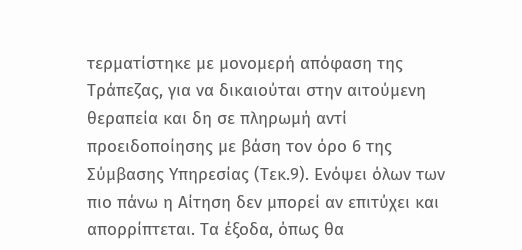τερματίστηκε με μονομερή απόφαση της Τράπεζας, για να δικαιούται στην αιτούμενη θεραπεία και δη σε πληρωμή αντί προειδοποίησης με βάση τον όρο 6 της Σύμβασης Υπηρεσίας (Τεκ.9). Ενόψει όλων των πιο πάνω η Αίτηση δεν μπορεί αν επιτύχει και απορρίπτεται. Τα έξοδα, όπως θα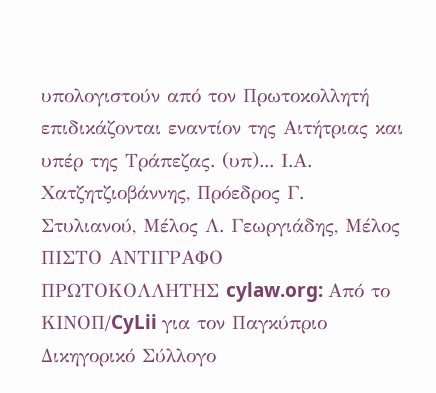υπολογιστούν από τον Πρωτοκολλητή επιδικάζονται εναντίον της Αιτήτριας και υπέρ της Τράπεζας. (υπ)... Ι.Α. Χατζητζιοβάννης, Πρόεδρος Γ. Στυλιανού, Μέλος Λ. Γεωργιάδης, Μέλος ΠΙΣΤΟ ΑΝΤΙΓΡΑΦΟ ΠΡΩΤΟΚΟΛΛΗΤΗΣ cylaw.org: Από το ΚΙΝOΠ/CyLii για τον Παγκύπριο Δικηγορικό Σύλλογο